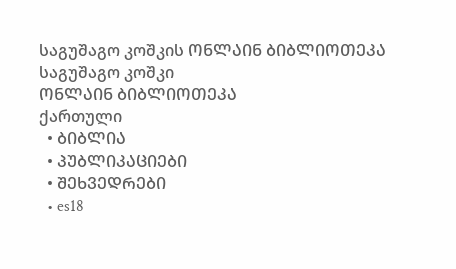საგუშაგო კოშკის ᲝᲜᲚᲐᲘᲜ ᲑᲘᲑᲚᲘᲝᲗᲔᲙᲐ
საგუშაგო კოშკი
ᲝᲜᲚᲐᲘᲜ ᲑᲘᲑᲚᲘᲝᲗᲔᲙᲐ
ქართული
  • ᲑᲘᲑᲚᲘᲐ
  • ᲞᲣᲑᲚᲘᲙᲐᲪᲘᲔᲑᲘ
  • ᲨᲔᲮᲕᲔᲓᲠᲔᲑᲘ
  • es18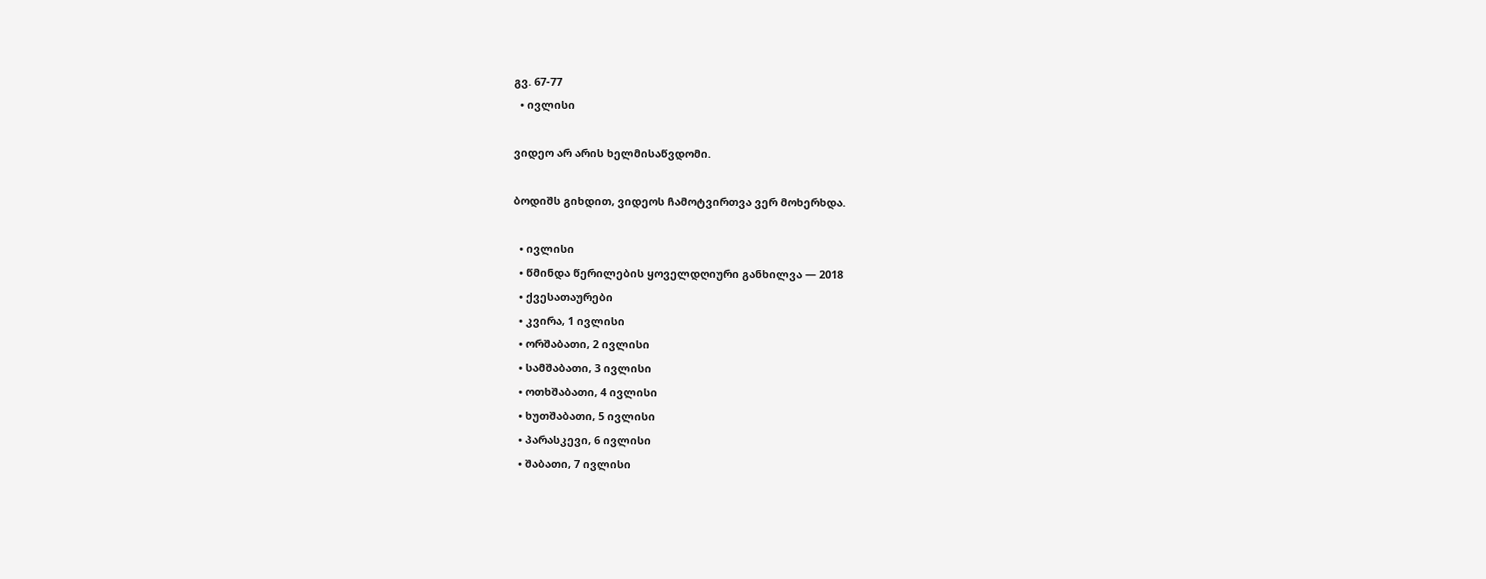გვ. 67-77
  • ივლისი

ვიდეო არ არის ხელმისაწვდომი.

ბოდიშს გიხდით, ვიდეოს ჩამოტვირთვა ვერ მოხერხდა.

  • ივლისი
  • წმინდა წერილების ყოველდღიური განხილვა — 2018
  • ქვესათაურები
  • კვირა, 1 ივლისი
  • ორშაბათი, 2 ივლისი
  • სამშაბათი, 3 ივლისი
  • ოთხშაბათი, 4 ივლისი
  • ხუთშაბათი, 5 ივლისი
  • პარასკევი, 6 ივლისი
  • შაბათი, 7 ივლისი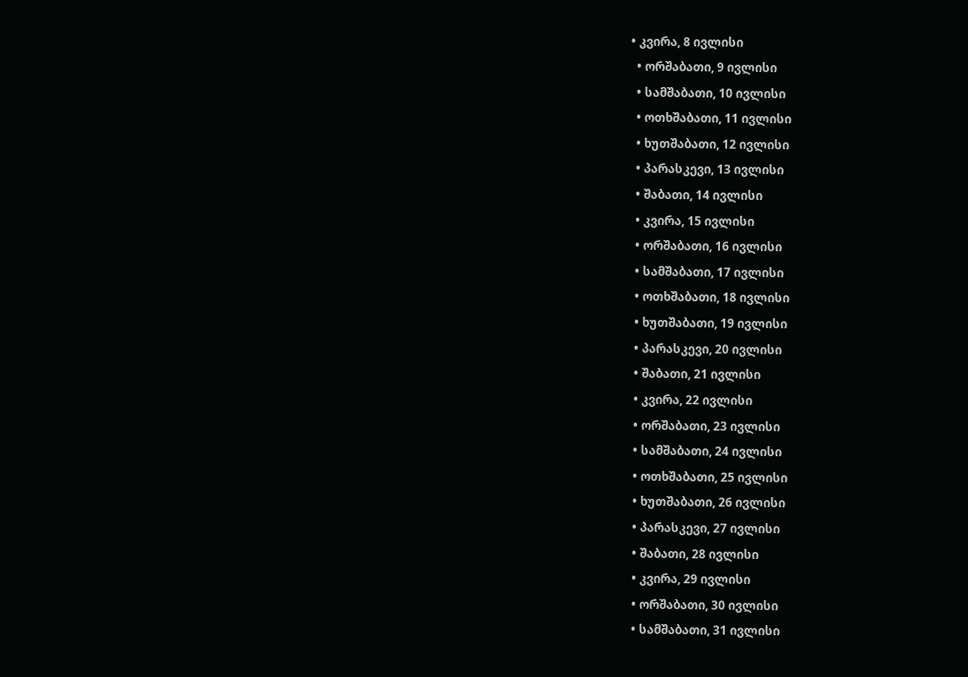• კვირა, 8 ივლისი
  • ორშაბათი, 9 ივლისი
  • სამშაბათი, 10 ივლისი
  • ოთხშაბათი, 11 ივლისი
  • ხუთშაბათი, 12 ივლისი
  • პარასკევი, 13 ივლისი
  • შაბათი, 14 ივლისი
  • კვირა, 15 ივლისი
  • ორშაბათი, 16 ივლისი
  • სამშაბათი, 17 ივლისი
  • ოთხშაბათი, 18 ივლისი
  • ხუთშაბათი, 19 ივლისი
  • პარასკევი, 20 ივლისი
  • შაბათი, 21 ივლისი
  • კვირა, 22 ივლისი
  • ორშაბათი, 23 ივლისი
  • სამშაბათი, 24 ივლისი
  • ოთხშაბათი, 25 ივლისი
  • ხუთშაბათი, 26 ივლისი
  • პარასკევი, 27 ივლისი
  • შაბათი, 28 ივლისი
  • კვირა, 29 ივლისი
  • ორშაბათი, 30 ივლისი
  • სამშაბათი, 31 ივლისი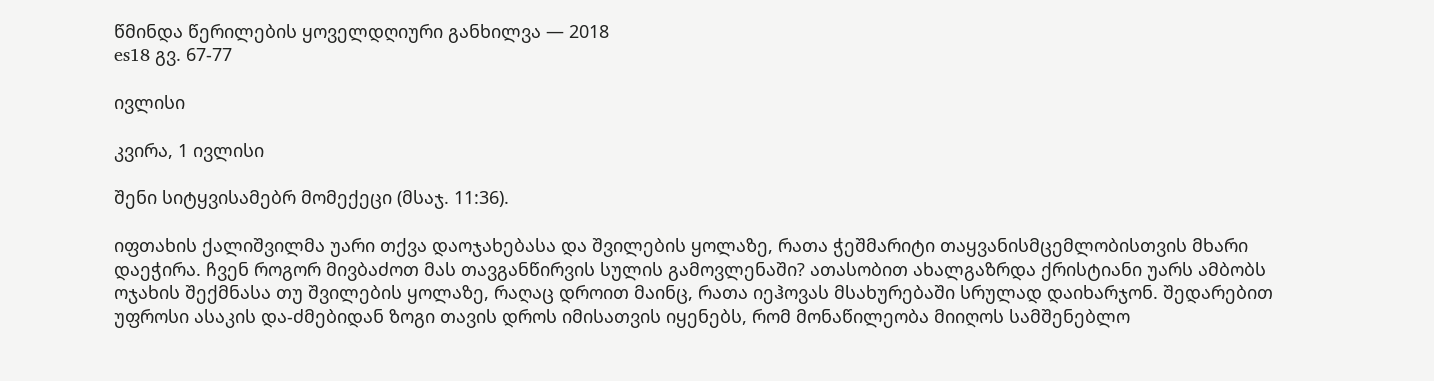წმინდა წერილების ყოველდღიური განხილვა — 2018
es18 გვ. 67-77

ივლისი

კვირა, 1 ივლისი

შენი სიტყვისამებრ მომექეცი (მსაჯ. 11:36).

იფთახის ქალიშვილმა უარი თქვა დაოჯახებასა და შვილების ყოლაზე, რათა ჭეშმარიტი თაყვანისმცემლობისთვის მხარი დაეჭირა. ჩვენ როგორ მივბაძოთ მას თავგანწირვის სულის გამოვლენაში? ათასობით ახალგაზრდა ქრისტიანი უარს ამბობს ოჯახის შექმნასა თუ შვილების ყოლაზე, რაღაც დროით მაინც, რათა იეჰოვას მსახურებაში სრულად დაიხარჯონ. შედარებით უფროსი ასაკის და-ძმებიდან ზოგი თავის დროს იმისათვის იყენებს, რომ მონაწილეობა მიიღოს სამშენებლო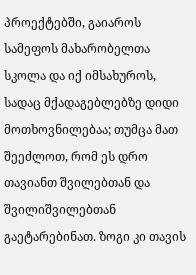პროექტებში, გაიაროს სამეფოს მახარობელთა სკოლა და იქ იმსახუროს, სადაც მქადაგებლებზე დიდი მოთხოვნილებაა; თუმცა მათ შეეძლოთ, რომ ეს დრო თავიანთ შვილებთან და შვილიშვილებთან გაეტარებინათ. ზოგი კი თავის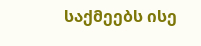საქმეებს ისე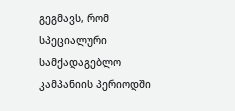გეგმავს, რომ სპეციალური სამქადაგებლო კამპანიის პერიოდში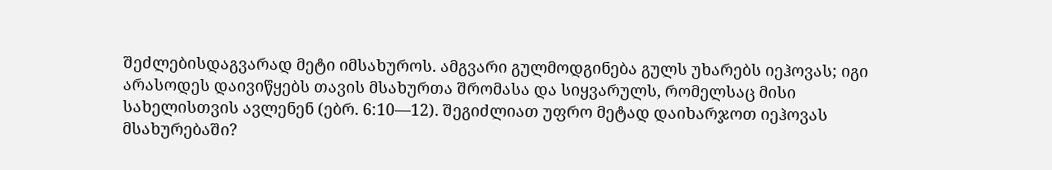შეძლებისდაგვარად მეტი იმსახუროს. ამგვარი გულმოდგინება გულს უხარებს იეჰოვას; იგი არასოდეს დაივიწყებს თავის მსახურთა შრომასა და სიყვარულს, რომელსაც მისი სახელისთვის ავლენენ (ებრ. 6:10—12). შეგიძლიათ უფრო მეტად დაიხარჯოთ იეჰოვას მსახურებაში?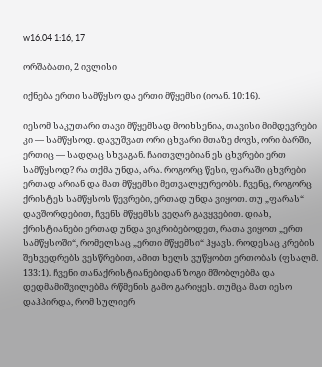w16.04 1:16, 17

ორშაბათი, 2 ივლისი

იქნება ერთი სამწყსო და ერთი მწყემსი (იოან. 10:16).

იესომ საკუთარი თავი მწყემსად მოიხსენია, თავისი მიმდევრები კი — სამწყსოდ. დავუშვათ ორი ცხვარი მთაზე ძოვს, ორი ბარში, ერთიც — სადღაც სხვაგან. ჩაითვლებიან ეს ცხვრები ერთ სამწყსოდ? რა თქმა უნდა, არა. როგორც წესი, ფარაში ცხვრები ერთად არიან და მათ მწყემსი მეთვალყურეობს. ჩვენც, როგორც ქრისტეს სამწყსოს წევრები, ერთად უნდა ვიყოთ. თუ „ფარას“ დავშორდებით, ჩვენს მწყემსს ვეღარ გავყვებით. დიახ, ქრისტიანები ერთად უნდა ვიკრიბებოდეთ, რათა ვიყოთ „ერთ სამწყსოში“, რომელსაც „ერთი მწყემსი“ ჰყავს. როდესაც კრების შეხვედრებს ვესწრებით, ამით ხელს ვუწყობთ ერთობას (ფსალმ. 133:1). ჩვენი თანაქრისტიანებიდან ზოგი მშობლებმა და დედმამიშვილებმა რწმენის გამო გარიყეს. თუმცა მათ იესო დაჰპირდა, რომ სულიერ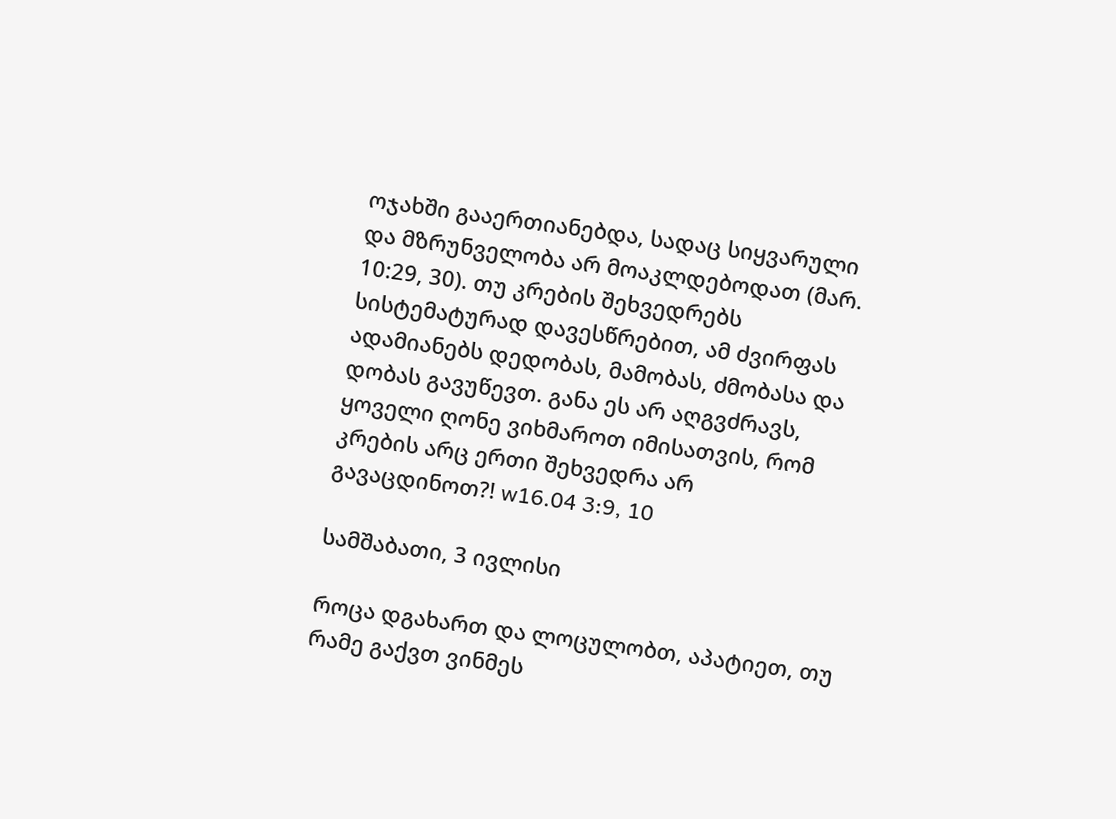ოჯახში გააერთიანებდა, სადაც სიყვარული და მზრუნველობა არ მოაკლდებოდათ (მარ. 10:29, 30). თუ კრების შეხვედრებს სისტემატურად დავესწრებით, ამ ძვირფას ადამიანებს დედობას, მამობას, ძმობასა და დობას გავუწევთ. განა ეს არ აღგვძრავს, ყოველი ღონე ვიხმაროთ იმისათვის, რომ კრების არც ერთი შეხვედრა არ გავაცდინოთ?! w16.04 3:9, 10

სამშაბათი, 3 ივლისი

როცა დგახართ და ლოცულობთ, აპატიეთ, თუ რამე გაქვთ ვინმეს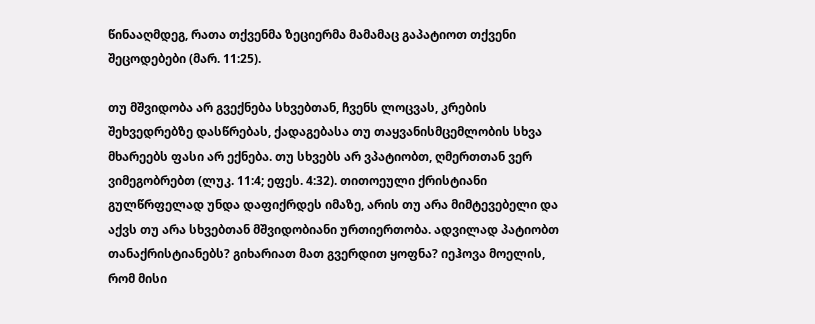წინააღმდეგ, რათა თქვენმა ზეციერმა მამამაც გაპატიოთ თქვენი შეცოდებები (მარ. 11:25).

თუ მშვიდობა არ გვექნება სხვებთან, ჩვენს ლოცვას, კრების შეხვედრებზე დასწრებას, ქადაგებასა თუ თაყვანისმცემლობის სხვა მხარეებს ფასი არ ექნება. თუ სხვებს არ ვპატიობთ, ღმერთთან ვერ ვიმეგობრებთ (ლუკ. 11:4; ეფეს. 4:32). თითოეული ქრისტიანი გულწრფელად უნდა დაფიქრდეს იმაზე, არის თუ არა მიმტევებელი და აქვს თუ არა სხვებთან მშვიდობიანი ურთიერთობა. ადვილად პატიობთ თანაქრისტიანებს? გიხარიათ მათ გვერდით ყოფნა? იეჰოვა მოელის, რომ მისი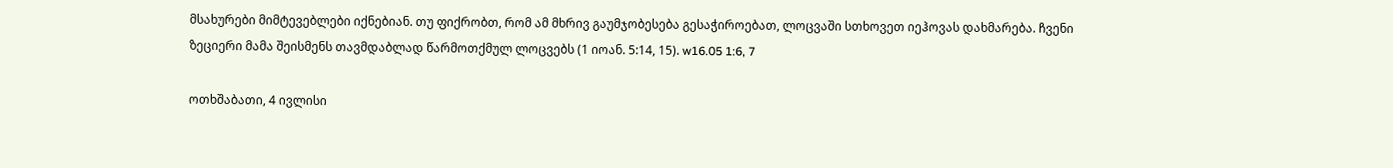მსახურები მიმტევებლები იქნებიან. თუ ფიქრობთ, რომ ამ მხრივ გაუმჯობესება გესაჭიროებათ, ლოცვაში სთხოვეთ იეჰოვას დახმარება. ჩვენი ზეციერი მამა შეისმენს თავმდაბლად წარმოთქმულ ლოცვებს (1 იოან. 5:14, 15). w16.05 1:6, 7

ოთხშაბათი, 4 ივლისი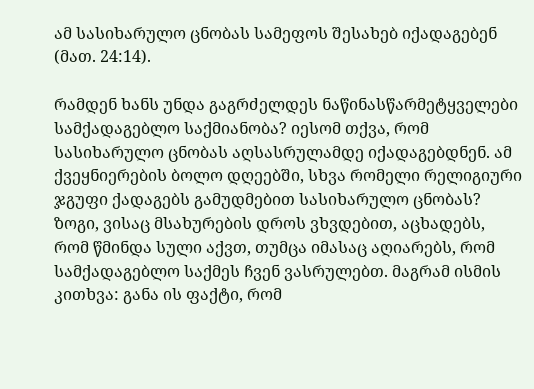ამ სასიხარულო ცნობას სამეფოს შესახებ იქადაგებენ (მათ. 24:14).

რამდენ ხანს უნდა გაგრძელდეს ნაწინასწარმეტყველები სამქადაგებლო საქმიანობა? იესომ თქვა, რომ სასიხარულო ცნობას აღსასრულამდე იქადაგებდნენ. ამ ქვეყნიერების ბოლო დღეებში, სხვა რომელი რელიგიური ჯგუფი ქადაგებს გამუდმებით სასიხარულო ცნობას? ზოგი, ვისაც მსახურების დროს ვხვდებით, აცხადებს, რომ წმინდა სული აქვთ, თუმცა იმასაც აღიარებს, რომ სამქადაგებლო საქმეს ჩვენ ვასრულებთ. მაგრამ ისმის კითხვა: განა ის ფაქტი, რომ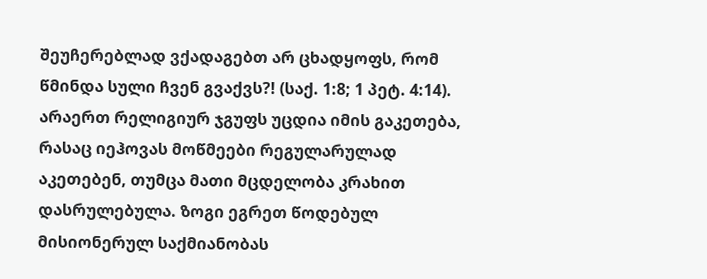შეუჩერებლად ვქადაგებთ არ ცხადყოფს, რომ წმინდა სული ჩვენ გვაქვს?! (საქ. 1:8; 1 პეტ. 4:14). არაერთ რელიგიურ ჯგუფს უცდია იმის გაკეთება, რასაც იეჰოვას მოწმეები რეგულარულად აკეთებენ, თუმცა მათი მცდელობა კრახით დასრულებულა. ზოგი ეგრეთ წოდებულ მისიონერულ საქმიანობას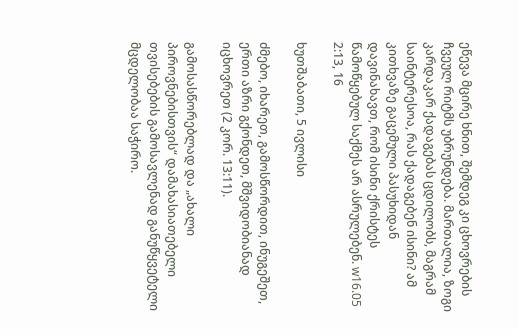ეწევა მცირე ხნით, შემდეგ კი ცხოვრების ჩვეულ რიტმს უბრუნდება. მართალია, ზოგი კარდაკარ ქადაგებას ცდილობს, მაგრამ საინტერესოა, რას ქადაგებენ ისინი? ამ კითხვაზე გაცემული პასუხიდან დავინახავთ, რომ ისინი ქრისტეს წამოწყებულ საქმეს არ ასრულებენ. w16.05 2:13, 16

ხუთშაბათი, 5 ივლისი

ძმებო, იხარეთ, გამოსწორდით, ინუგეშეთ, ერთი აზრი გქონდეთ, მშვიდობიანად იცხოვრეთ (2 კორ. 13:11).

გამოსასწორებლად და „ახალი პიროვნებისთვის“ დამახასიათებელი თვისებების გამოსავლენად განუწყვეტელი მცდელობაა საჭირო.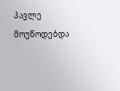პავლე მოუწოდებდა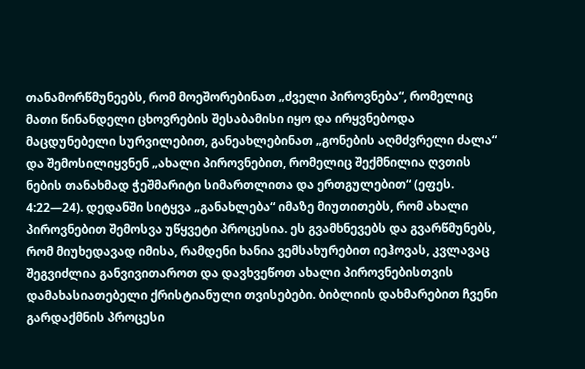თანამორწმუნეებს, რომ მოეშორებინათ „ძველი პიროვნება“, რომელიც მათი წინანდელი ცხოვრების შესაბამისი იყო და ირყვნებოდა მაცდუნებელი სურვილებით, განეახლებინათ „გონების აღმძვრელი ძალა“ და შემოსილიყვნენ „ახალი პიროვნებით, რომელიც შექმნილია ღვთის ნების თანახმად ჭეშმარიტი სიმართლითა და ერთგულებით“ (ეფეს. 4:22—24). დედანში სიტყვა „განახლება“ იმაზე მიუთითებს, რომ ახალი პიროვნებით შემოსვა უწყვეტი პროცესია. ეს გვამხნევებს და გვარწმუნებს, რომ მიუხედავად იმისა, რამდენი ხანია ვემსახურებით იეჰოვას, კვლავაც შეგვიძლია განვივითაროთ და დავხვეწოთ ახალი პიროვნებისთვის დამახასიათებელი ქრისტიანული თვისებები. ბიბლიის დახმარებით ჩვენი გარდაქმნის პროცესი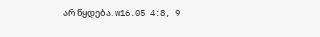არ წყდება. w16.05 4:8, 9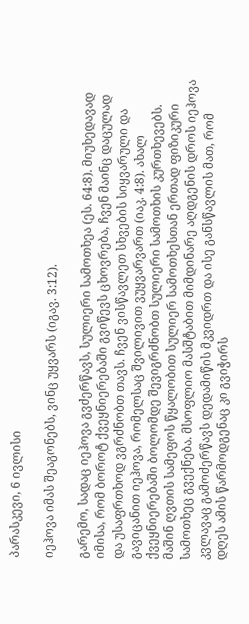პარასკევი, 6 ივლისი

იეჰოვა იმას შეაგონებს, ვინც უყვარს (იგავ. 3:12).

გარემო, სადაც იეჰოვა გვძერწავს, სულიერი სამოთხეა (ეს. 64:8). მიუხედავად იმისა, რომ ბოროტ ქვეყნიერებაში გვიწევს ცხოვრება, ჩვენ მაინც დაცულად და უსაფრთხოდ ვგრძნობთ თავს. ჩვენ ვისწავლეთ სხვების სიყვარული და გავიცანით იეჰოვა, რომელსაც შვილივით ვუყვარვართ (იაკ. 4:8). ახალ ქვეყნიერებაში ბოლომდე შევიგრძნობთ სულიერი სამოთხის კურთხევებს. მაშინ ღვთის სამეფოს წყალობით სულიერ სამოთხესთან ერთად ფიზიკური სამოთხეც გვექნება. მსოფლიო მასშტაბით მიმდინარე აღდგენის დროს იეჰოვა კვლავაც გამოძერწავს დედამიწის მკვიდრთ და ისე განსწავლის მათ, რომ დღეს ამის წარმოდგენაც კი გვიჭირს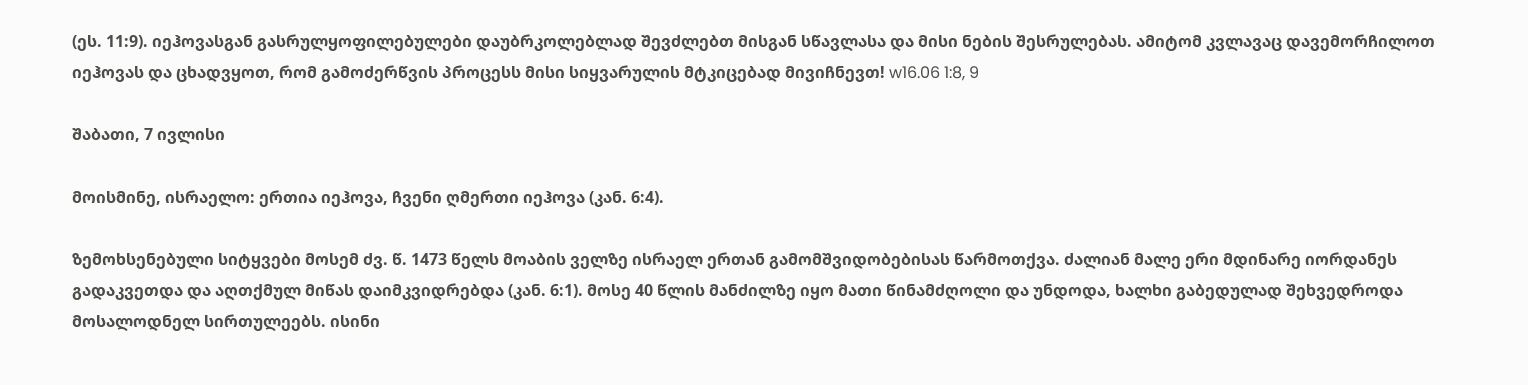(ეს. 11:9). იეჰოვასგან გასრულყოფილებულები დაუბრკოლებლად შევძლებთ მისგან სწავლასა და მისი ნების შესრულებას. ამიტომ კვლავაც დავემორჩილოთ იეჰოვას და ცხადვყოთ, რომ გამოძერწვის პროცესს მისი სიყვარულის მტკიცებად მივიჩნევთ! w16.06 1:8, 9

შაბათი, 7 ივლისი

მოისმინე, ისრაელო: ერთია იეჰოვა, ჩვენი ღმერთი იეჰოვა (კან. 6:4).

ზემოხსენებული სიტყვები მოსემ ძვ. წ. 1473 წელს მოაბის ველზე ისრაელ ერთან გამომშვიდობებისას წარმოთქვა. ძალიან მალე ერი მდინარე იორდანეს გადაკვეთდა და აღთქმულ მიწას დაიმკვიდრებდა (კან. 6:1). მოსე 40 წლის მანძილზე იყო მათი წინამძღოლი და უნდოდა, ხალხი გაბედულად შეხვედროდა მოსალოდნელ სირთულეებს. ისინი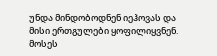უნდა მინდობოდნენ იეჰოვას და მისი ერთგულები ყოფილიყვნენ. მოსეს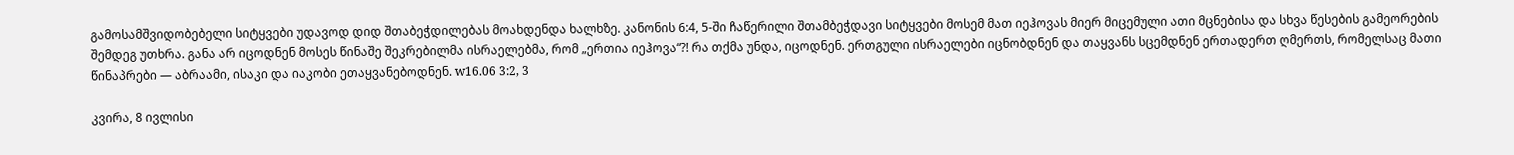გამოსამშვიდობებელი სიტყვები უდავოდ დიდ შთაბეჭდილებას მოახდენდა ხალხზე. კანონის 6:4, 5-ში ჩაწერილი შთამბეჭდავი სიტყვები მოსემ მათ იეჰოვას მიერ მიცემული ათი მცნებისა და სხვა წესების გამეორების შემდეგ უთხრა. განა არ იცოდნენ მოსეს წინაშე შეკრებილმა ისრაელებმა, რომ „ერთია იეჰოვა“?! რა თქმა უნდა, იცოდნენ. ერთგული ისრაელები იცნობდნენ და თაყვანს სცემდნენ ერთადერთ ღმერთს, რომელსაც მათი წინაპრები — აბრაამი, ისაკი და იაკობი ეთაყვანებოდნენ. w16.06 3:2, 3

კვირა, 8 ივლისი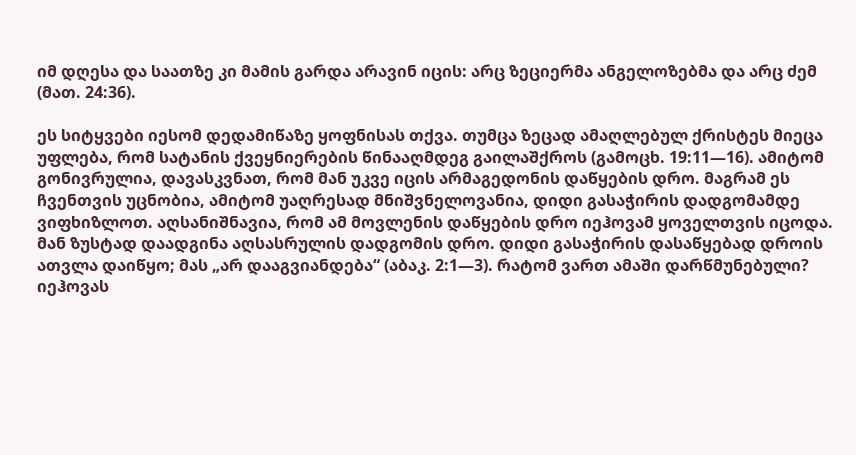იმ დღესა და საათზე კი მამის გარდა არავინ იცის: არც ზეციერმა ანგელოზებმა და არც ძემ (მათ. 24:36).

ეს სიტყვები იესომ დედამიწაზე ყოფნისას თქვა. თუმცა ზეცად ამაღლებულ ქრისტეს მიეცა უფლება, რომ სატანის ქვეყნიერების წინააღმდეგ გაილაშქროს (გამოცხ. 19:11—16). ამიტომ გონივრულია, დავასკვნათ, რომ მან უკვე იცის არმაგედონის დაწყების დრო. მაგრამ ეს ჩვენთვის უცნობია, ამიტომ უაღრესად მნიშვნელოვანია, დიდი გასაჭირის დადგომამდე ვიფხიზლოთ. აღსანიშნავია, რომ ამ მოვლენის დაწყების დრო იეჰოვამ ყოველთვის იცოდა. მან ზუსტად დაადგინა აღსასრულის დადგომის დრო. დიდი გასაჭირის დასაწყებად დროის ათვლა დაიწყო; მას „არ დააგვიანდება“ (აბაკ. 2:1—3). რატომ ვართ ამაში დარწმუნებული? იეჰოვას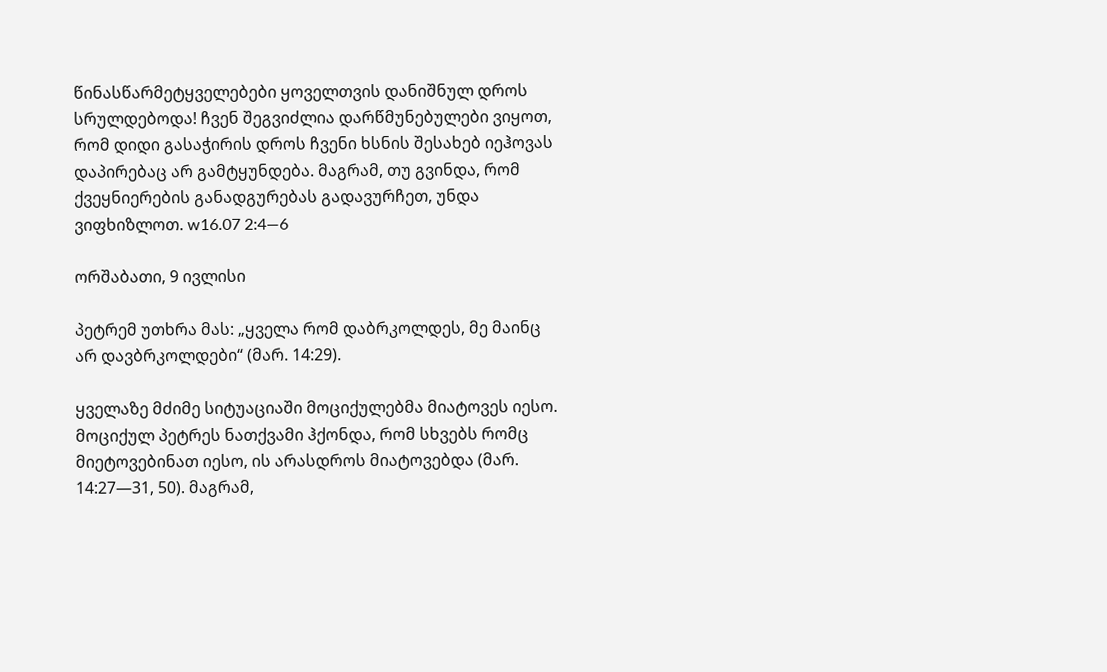წინასწარმეტყველებები ყოველთვის დანიშნულ დროს სრულდებოდა! ჩვენ შეგვიძლია დარწმუნებულები ვიყოთ, რომ დიდი გასაჭირის დროს ჩვენი ხსნის შესახებ იეჰოვას დაპირებაც არ გამტყუნდება. მაგრამ, თუ გვინდა, რომ ქვეყნიერების განადგურებას გადავურჩეთ, უნდა ვიფხიზლოთ. w16.07 2:4—6

ორშაბათი, 9 ივლისი

პეტრემ უთხრა მას: „ყველა რომ დაბრკოლდეს, მე მაინც არ დავბრკოლდები“ (მარ. 14:29).

ყველაზე მძიმე სიტუაციაში მოციქულებმა მიატოვეს იესო. მოციქულ პეტრეს ნათქვამი ჰქონდა, რომ სხვებს რომც მიეტოვებინათ იესო, ის არასდროს მიატოვებდა (მარ. 14:27—31, 50). მაგრამ,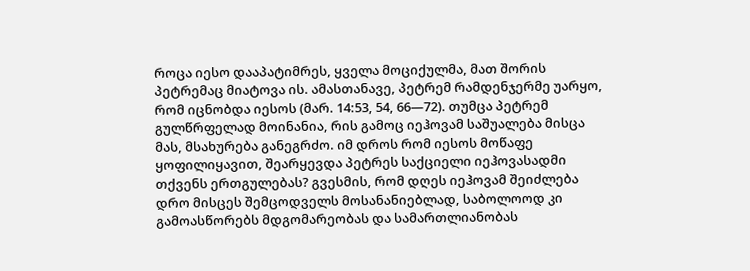როცა იესო დააპატიმრეს, ყველა მოციქულმა, მათ შორის პეტრემაც მიატოვა ის. ამასთანავე, პეტრემ რამდენჯერმე უარყო, რომ იცნობდა იესოს (მარ. 14:53, 54, 66—72). თუმცა პეტრემ გულწრფელად მოინანია, რის გამოც იეჰოვამ საშუალება მისცა მას, მსახურება განეგრძო. იმ დროს რომ იესოს მოწაფე ყოფილიყავით, შეარყევდა პეტრეს საქციელი იეჰოვასადმი თქვენს ერთგულებას? გვესმის, რომ დღეს იეჰოვამ შეიძლება დრო მისცეს შემცოდველს მოსანანიებლად, საბოლოოდ კი გამოასწორებს მდგომარეობას და სამართლიანობას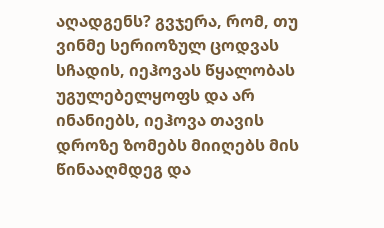აღადგენს? გვჯერა, რომ, თუ ვინმე სერიოზულ ცოდვას სჩადის, იეჰოვას წყალობას უგულებელყოფს და არ ინანიებს, იეჰოვა თავის დროზე ზომებს მიიღებს მის წინააღმდეგ და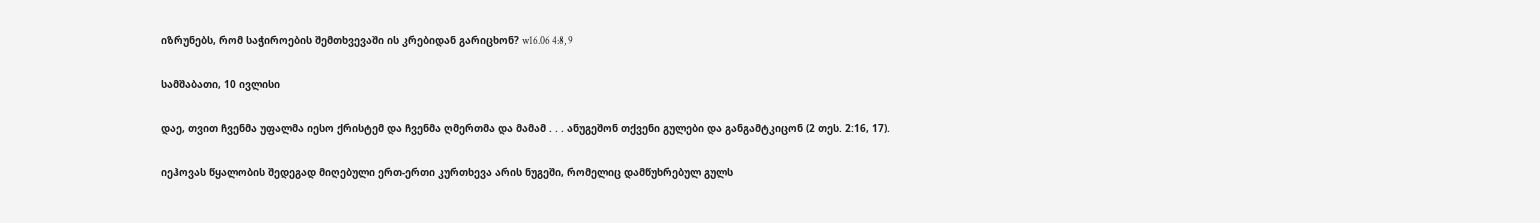იზრუნებს, რომ საჭიროების შემთხვევაში ის კრებიდან გარიცხონ? w16.06 4:8, 9

სამშაბათი, 10 ივლისი

დაე, თვით ჩვენმა უფალმა იესო ქრისტემ და ჩვენმა ღმერთმა და მამამ . . . ანუგეშონ თქვენი გულები და განგამტკიცონ (2 თეს. 2:16, 17).

იეჰოვას წყალობის შედეგად მიღებული ერთ-ერთი კურთხევა არის ნუგეში, რომელიც დამწუხრებულ გულს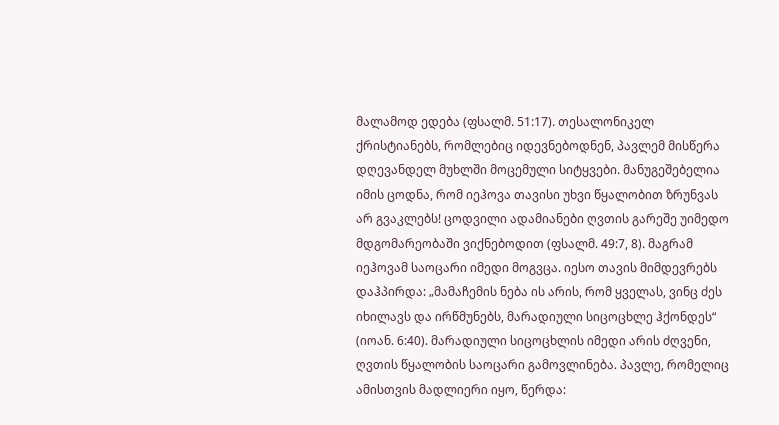მალამოდ ედება (ფსალმ. 51:17). თესალონიკელ ქრისტიანებს, რომლებიც იდევნებოდნენ, პავლემ მისწერა დღევანდელ მუხლში მოცემული სიტყვები. მანუგეშებელია იმის ცოდნა, რომ იეჰოვა თავისი უხვი წყალობით ზრუნვას არ გვაკლებს! ცოდვილი ადამიანები ღვთის გარეშე უიმედო მდგომარეობაში ვიქნებოდით (ფსალმ. 49:7, 8). მაგრამ იეჰოვამ საოცარი იმედი მოგვცა. იესო თავის მიმდევრებს დაჰპირდა: „მამაჩემის ნება ის არის, რომ ყველას, ვინც ძეს იხილავს და ირწმუნებს, მარადიული სიცოცხლე ჰქონდეს“ (იოან. 6:40). მარადიული სიცოცხლის იმედი არის ძღვენი, ღვთის წყალობის საოცარი გამოვლინება. პავლე, რომელიც ამისთვის მადლიერი იყო, წერდა: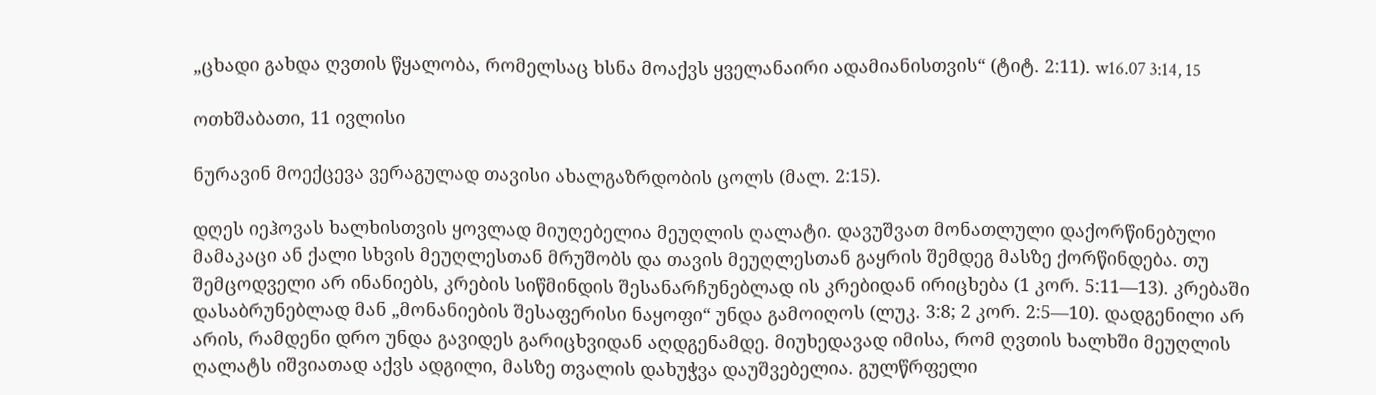„ცხადი გახდა ღვთის წყალობა, რომელსაც ხსნა მოაქვს ყველანაირი ადამიანისთვის“ (ტიტ. 2:11). w16.07 3:14, 15

ოთხშაბათი, 11 ივლისი

ნურავინ მოექცევა ვერაგულად თავისი ახალგაზრდობის ცოლს (მალ. 2:15).

დღეს იეჰოვას ხალხისთვის ყოვლად მიუღებელია მეუღლის ღალატი. დავუშვათ მონათლული დაქორწინებული მამაკაცი ან ქალი სხვის მეუღლესთან მრუშობს და თავის მეუღლესთან გაყრის შემდეგ მასზე ქორწინდება. თუ შემცოდველი არ ინანიებს, კრების სიწმინდის შესანარჩუნებლად ის კრებიდან ირიცხება (1 კორ. 5:11—13). კრებაში დასაბრუნებლად მან „მონანიების შესაფერისი ნაყოფი“ უნდა გამოიღოს (ლუკ. 3:8; 2 კორ. 2:5—10). დადგენილი არ არის, რამდენი დრო უნდა გავიდეს გარიცხვიდან აღდგენამდე. მიუხედავად იმისა, რომ ღვთის ხალხში მეუღლის ღალატს იშვიათად აქვს ადგილი, მასზე თვალის დახუჭვა დაუშვებელია. გულწრფელი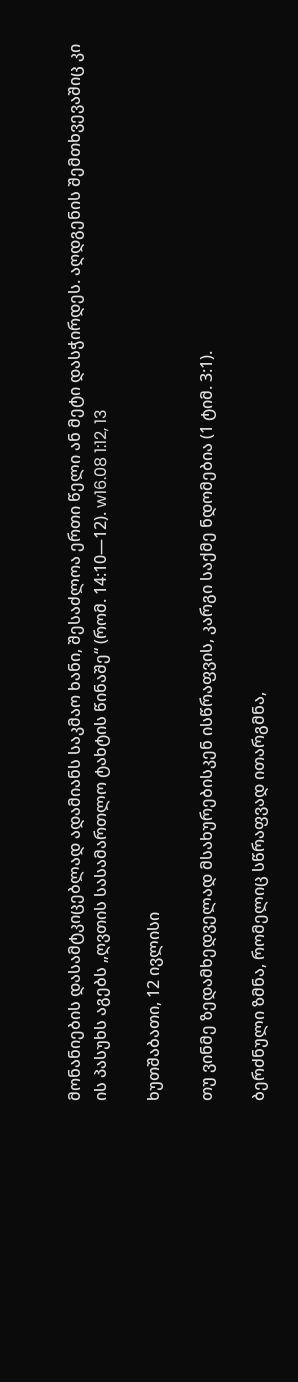მონანიების დასამტკიცებლად ადამიანს საკმაო ხანი, შესაძლოა ერთი წელი ან მეტი დასჭირდეს. აღდგენის შემთხვევაშიც კი ის პასუხს აგებს „ღვთის სასამართლო ტახტის წინაშე“ (რომ. 14:10—12). w16.08 1:12, 13

ხუთშაბათი, 12 ივლისი

თუ ვინმე ზედამხედველად მსახურებისკენ ისწრაფვის, კარგი საქმე ნდომებია (1 ტიმ. 3:1).

ბერძნული ზმნა, რომელიც სწრაფვად ითარგმნა,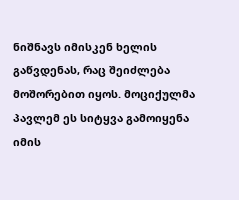ნიშნავს იმისკენ ხელის გაწვდენას, რაც შეიძლება მოშორებით იყოს. მოციქულმა პავლემ ეს სიტყვა გამოიყენა იმის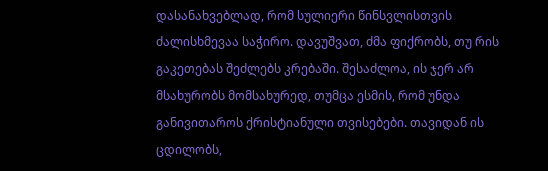დასანახვებლად, რომ სულიერი წინსვლისთვის ძალისხმევაა საჭირო. დავუშვათ, ძმა ფიქრობს, თუ რის გაკეთებას შეძლებს კრებაში. შესაძლოა, ის ჯერ არ მსახურობს მომსახურედ, თუმცა ესმის, რომ უნდა განივითაროს ქრისტიანული თვისებები. თავიდან ის ცდილობს,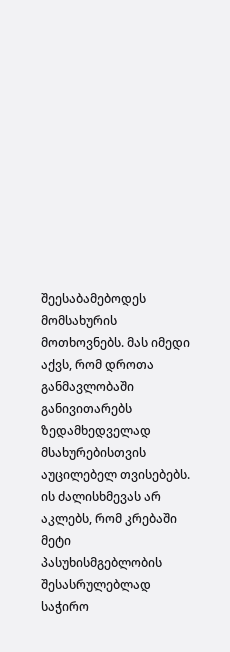შეესაბამებოდეს მომსახურის მოთხოვნებს. მას იმედი აქვს, რომ დროთა განმავლობაში განივითარებს ზედამხედველად მსახურებისთვის აუცილებელ თვისებებს. ის ძალისხმევას არ აკლებს, რომ კრებაში მეტი პასუხისმგებლობის შესასრულებლად საჭირო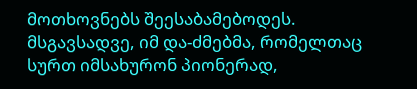მოთხოვნებს შეესაბამებოდეს. მსგავსადვე, იმ და-ძმებმა, რომელთაც სურთ იმსახურონ პიონერად,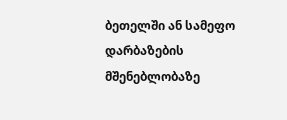ბეთელში ან სამეფო დარბაზების მშენებლობაზე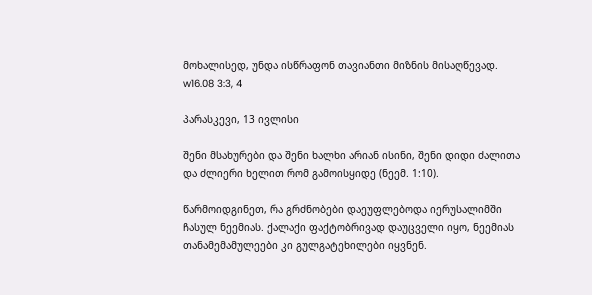მოხალისედ, უნდა ისწრაფონ თავიანთი მიზნის მისაღწევად. w16.08 3:3, 4

პარასკევი, 13 ივლისი

შენი მსახურები და შენი ხალხი არიან ისინი, შენი დიდი ძალითა და ძლიერი ხელით რომ გამოისყიდე (ნეემ. 1:10).

წარმოიდგინეთ, რა გრძნობები დაეუფლებოდა იერუსალიმში ჩასულ ნეემიას. ქალაქი ფაქტობრივად დაუცველი იყო, ნეემიას თანამემამულეები კი გულგატეხილები იყვნენ.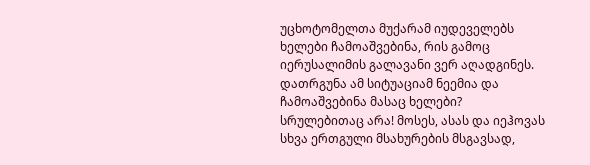უცხოტომელთა მუქარამ იუდეველებს ხელები ჩამოაშვებინა, რის გამოც იერუსალიმის გალავანი ვერ აღადგინეს. დათრგუნა ამ სიტუაციამ ნეემია და ჩამოაშვებინა მასაც ხელები? სრულებითაც არა! მოსეს, ასას და იეჰოვას სხვა ერთგული მსახურების მსგავსად,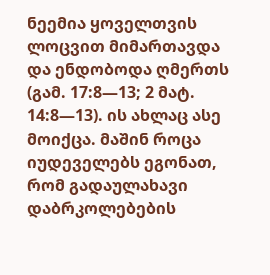ნეემია ყოველთვის ლოცვით მიმართავდა და ენდობოდა ღმერთს (გამ. 17:8—13; 2 მატ. 14:8—13). ის ახლაც ასე მოიქცა. მაშინ როცა იუდეველებს ეგონათ, რომ გადაულახავი დაბრკოლებების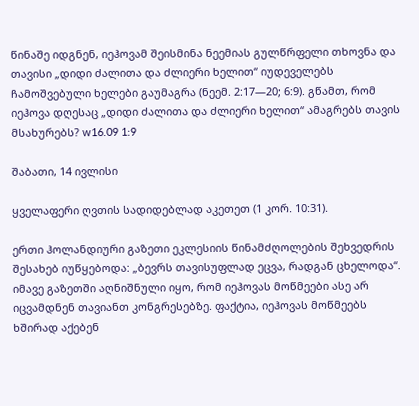წინაშე იდგნენ, იეჰოვამ შეისმინა ნეემიას გულწრფელი თხოვნა და თავისი „დიდი ძალითა და ძლიერი ხელით“ იუდეველებს ჩამოშვებული ხელები გაუმაგრა (ნეემ. 2:17—20; 6:9). გწამთ, რომ იეჰოვა დღესაც „დიდი ძალითა და ძლიერი ხელით“ ამაგრებს თავის მსახურებს? w16.09 1:9

შაბათი, 14 ივლისი

ყველაფერი ღვთის სადიდებლად აკეთეთ (1 კორ. 10:31).

ერთი ჰოლანდიური გაზეთი ეკლესიის წინამძღოლების შეხვედრის შესახებ იუწყებოდა: „ბევრს თავისუფლად ეცვა, რადგან ცხელოდა“. იმავე გაზეთში აღნიშნული იყო, რომ იეჰოვას მოწმეები ასე არ იცვამდნენ თავიანთ კონგრესებზე. ფაქტია, იეჰოვას მოწმეებს ხშირად აქებენ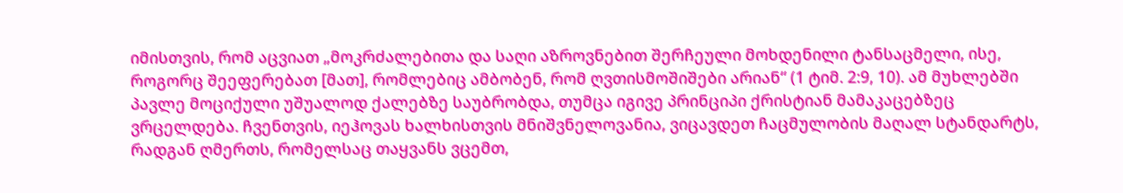იმისთვის, რომ აცვიათ „მოკრძალებითა და საღი აზროვნებით შერჩეული მოხდენილი ტანსაცმელი, ისე, როგორც შეეფერებათ [მათ], რომლებიც ამბობენ, რომ ღვთისმოშიშები არიან“ (1 ტიმ. 2:9, 10). ამ მუხლებში პავლე მოციქული უშუალოდ ქალებზე საუბრობდა, თუმცა იგივე პრინციპი ქრისტიან მამაკაცებზეც ვრცელდება. ჩვენთვის, იეჰოვას ხალხისთვის მნიშვნელოვანია, ვიცავდეთ ჩაცმულობის მაღალ სტანდარტს, რადგან ღმერთს, რომელსაც თაყვანს ვცემთ,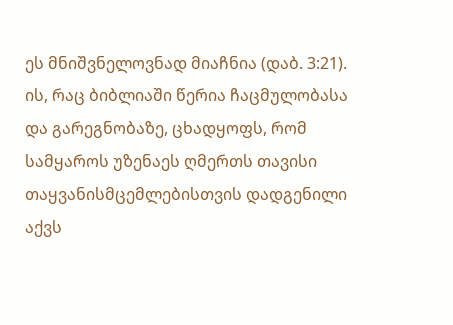ეს მნიშვნელოვნად მიაჩნია (დაბ. 3:21). ის, რაც ბიბლიაში წერია ჩაცმულობასა და გარეგნობაზე, ცხადყოფს, რომ სამყაროს უზენაეს ღმერთს თავისი თაყვანისმცემლებისთვის დადგენილი აქვს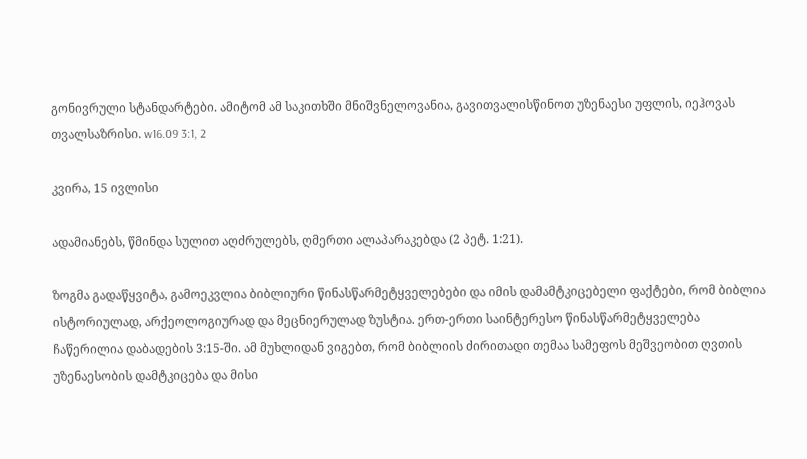გონივრული სტანდარტები. ამიტომ ამ საკითხში მნიშვნელოვანია, გავითვალისწინოთ უზენაესი უფლის, იეჰოვას თვალსაზრისი. w16.09 3:1, 2

კვირა, 15 ივლისი

ადამიანებს, წმინდა სულით აღძრულებს, ღმერთი ალაპარაკებდა (2 პეტ. 1:21).

ზოგმა გადაწყვიტა, გამოეკვლია ბიბლიური წინასწარმეტყველებები და იმის დამამტკიცებელი ფაქტები, რომ ბიბლია ისტორიულად, არქეოლოგიურად და მეცნიერულად ზუსტია. ერთ-ერთი საინტერესო წინასწარმეტყველება ჩაწერილია დაბადების 3:15-ში. ამ მუხლიდან ვიგებთ, რომ ბიბლიის ძირითადი თემაა სამეფოს მეშვეობით ღვთის უზენაესობის დამტკიცება და მისი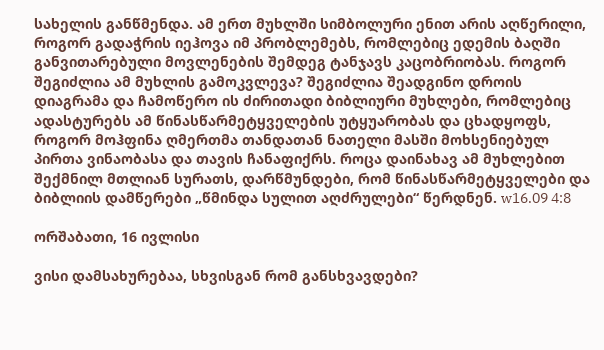სახელის განწმენდა. ამ ერთ მუხლში სიმბოლური ენით არის აღწერილი, როგორ გადაჭრის იეჰოვა იმ პრობლემებს, რომლებიც ედემის ბაღში განვითარებული მოვლენების შემდეგ ტანჯავს კაცობრიობას. როგორ შეგიძლია ამ მუხლის გამოკვლევა? შეგიძლია შეადგინო დროის დიაგრამა და ჩამოწერო ის ძირითადი ბიბლიური მუხლები, რომლებიც ადასტურებს ამ წინასწარმეტყველების უტყუარობას და ცხადყოფს, როგორ მოჰფინა ღმერთმა თანდათან ნათელი მასში მოხსენიებულ პირთა ვინაობასა და თავის ჩანაფიქრს. როცა დაინახავ ამ მუხლებით შექმნილ მთლიან სურათს, დარწმუნდები, რომ წინასწარმეტყველები და ბიბლიის დამწერები „წმინდა სულით აღძრულები“ წერდნენ. w16.09 4:8

ორშაბათი, 16 ივლისი

ვისი დამსახურებაა, სხვისგან რომ განსხვავდები?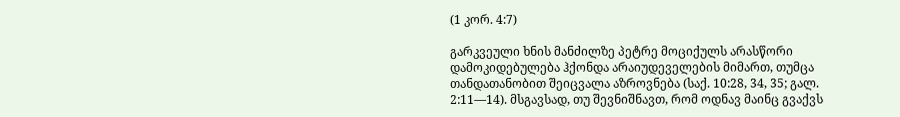(1 კორ. 4:7)

გარკვეული ხნის მანძილზე პეტრე მოციქულს არასწორი დამოკიდებულება ჰქონდა არაიუდეველების მიმართ, თუმცა თანდათანობით შეიცვალა აზროვნება (საქ. 10:28, 34, 35; გალ. 2:11—14). მსგავსად, თუ შევნიშნავთ, რომ ოდნავ მაინც გვაქვს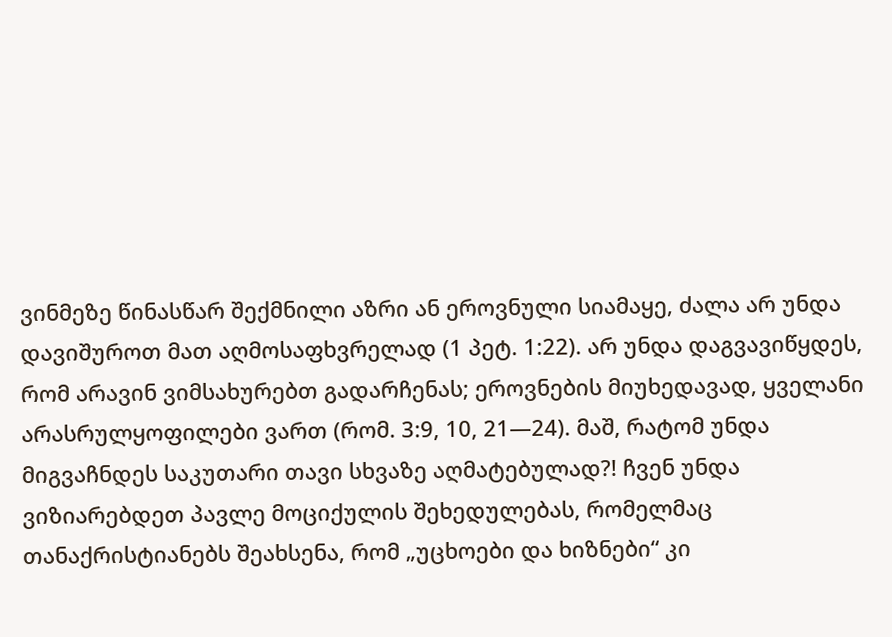ვინმეზე წინასწარ შექმნილი აზრი ან ეროვნული სიამაყე, ძალა არ უნდა დავიშუროთ მათ აღმოსაფხვრელად (1 პეტ. 1:22). არ უნდა დაგვავიწყდეს, რომ არავინ ვიმსახურებთ გადარჩენას; ეროვნების მიუხედავად, ყველანი არასრულყოფილები ვართ (რომ. 3:9, 10, 21—24). მაშ, რატომ უნდა მიგვაჩნდეს საკუთარი თავი სხვაზე აღმატებულად?! ჩვენ უნდა ვიზიარებდეთ პავლე მოციქულის შეხედულებას, რომელმაც თანაქრისტიანებს შეახსენა, რომ „უცხოები და ხიზნები“ კი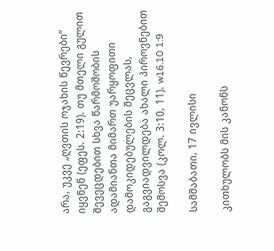არა, უკვე „ღვთის ოჯახის წევრები“ იყვნენ (ეფეს. 2:19). თუ მთელი გულით შევეცდებით სხვა წარმოშობის ადამიანთა მიმართ უარყოფითი დამოკიდებულების შეცვლას, გაგვიადვილდება ახალი პიროვნებით შემოსვა (კოლ. 3:10, 11). w16.10 1:9

სამშაბათი, 17 ივლისი

კითხულობს მის კანონს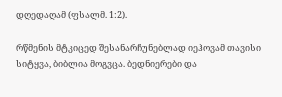დღედაღამ (ფსალმ. 1:2).

რწმენის მტკიცედ შესანარჩუნებლად იეჰოვამ თავისი სიტყვა, ბიბლია მოგვცა. ბედნიერები და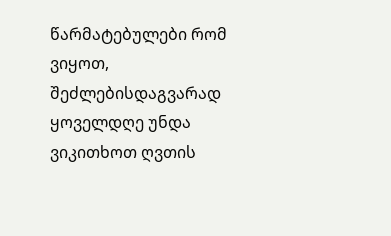წარმატებულები რომ ვიყოთ, შეძლებისდაგვარად ყოველდღე უნდა ვიკითხოთ ღვთის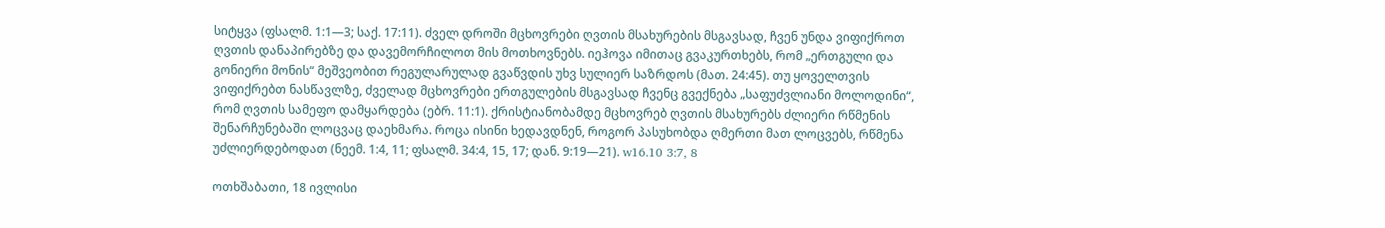სიტყვა (ფსალმ. 1:1—3; საქ. 17:11). ძველ დროში მცხოვრები ღვთის მსახურების მსგავსად, ჩვენ უნდა ვიფიქროთ ღვთის დანაპირებზე და დავემორჩილოთ მის მოთხოვნებს. იეჰოვა იმითაც გვაკურთხებს, რომ „ერთგული და გონიერი მონის“ მეშვეობით რეგულარულად გვაწვდის უხვ სულიერ საზრდოს (მათ. 24:45). თუ ყოველთვის ვიფიქრებთ ნასწავლზე, ძველად მცხოვრები ერთგულების მსგავსად ჩვენც გვექნება „საფუძვლიანი მოლოდინი“, რომ ღვთის სამეფო დამყარდება (ებრ. 11:1). ქრისტიანობამდე მცხოვრებ ღვთის მსახურებს ძლიერი რწმენის შენარჩუნებაში ლოცვაც დაეხმარა. როცა ისინი ხედავდნენ, როგორ პასუხობდა ღმერთი მათ ლოცვებს, რწმენა უძლიერდებოდათ (ნეემ. 1:4, 11; ფსალმ. 34:4, 15, 17; დან. 9:19—21). w16.10 3:7, 8

ოთხშაბათი, 18 ივლისი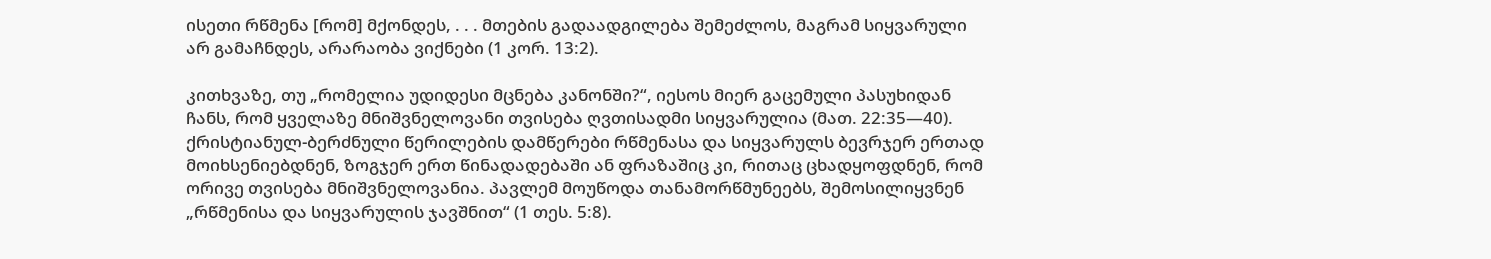ისეთი რწმენა [რომ] მქონდეს, . . . მთების გადაადგილება შემეძლოს, მაგრამ სიყვარული არ გამაჩნდეს, არარაობა ვიქნები (1 კორ. 13:2).

კითხვაზე, თუ „რომელია უდიდესი მცნება კანონში?“, იესოს მიერ გაცემული პასუხიდან ჩანს, რომ ყველაზე მნიშვნელოვანი თვისება ღვთისადმი სიყვარულია (მათ. 22:35—40). ქრისტიანულ-ბერძნული წერილების დამწერები რწმენასა და სიყვარულს ბევრჯერ ერთად მოიხსენიებდნენ, ზოგჯერ ერთ წინადადებაში ან ფრაზაშიც კი, რითაც ცხადყოფდნენ, რომ ორივე თვისება მნიშვნელოვანია. პავლემ მოუწოდა თანამორწმუნეებს, შემოსილიყვნენ „რწმენისა და სიყვარულის ჯავშნით“ (1 თეს. 5:8).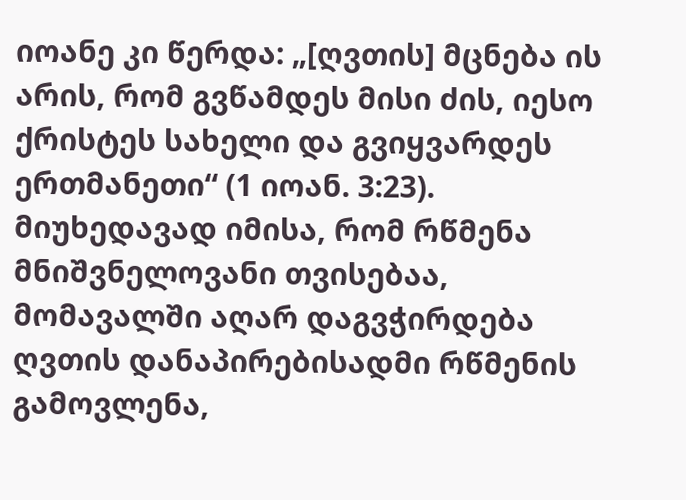იოანე კი წერდა: „[ღვთის] მცნება ის არის, რომ გვწამდეს მისი ძის, იესო ქრისტეს სახელი და გვიყვარდეს ერთმანეთი“ (1 იოან. 3:23). მიუხედავად იმისა, რომ რწმენა მნიშვნელოვანი თვისებაა, მომავალში აღარ დაგვჭირდება ღვთის დანაპირებისადმი რწმენის გამოვლენა,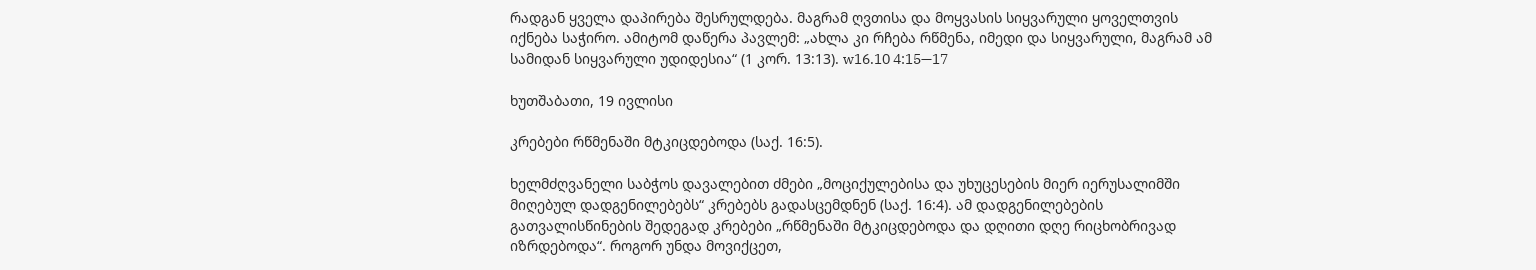რადგან ყველა დაპირება შესრულდება. მაგრამ ღვთისა და მოყვასის სიყვარული ყოველთვის იქნება საჭირო. ამიტომ დაწერა პავლემ: „ახლა კი რჩება რწმენა, იმედი და სიყვარული, მაგრამ ამ სამიდან სიყვარული უდიდესია“ (1 კორ. 13:13). w16.10 4:15—17

ხუთშაბათი, 19 ივლისი

კრებები რწმენაში მტკიცდებოდა (საქ. 16:5).

ხელმძღვანელი საბჭოს დავალებით ძმები „მოციქულებისა და უხუცესების მიერ იერუსალიმში მიღებულ დადგენილებებს“ კრებებს გადასცემდნენ (საქ. 16:4). ამ დადგენილებების გათვალისწინების შედეგად კრებები „რწმენაში მტკიცდებოდა და დღითი დღე რიცხობრივად იზრდებოდა“. როგორ უნდა მოვიქცეთ,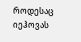როდესაც იეჰოვას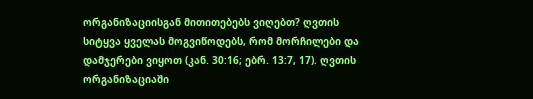ორგანიზაციისგან მითითებებს ვიღებთ? ღვთის სიტყვა ყველას მოგვიწოდებს, რომ მორჩილები და დამჯერები ვიყოთ (კან. 30:16; ებრ. 13:7, 17). ღვთის ორგანიზაციაში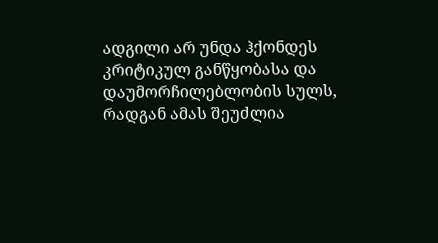ადგილი არ უნდა ჰქონდეს კრიტიკულ განწყობასა და დაუმორჩილებლობის სულს, რადგან ამას შეუძლია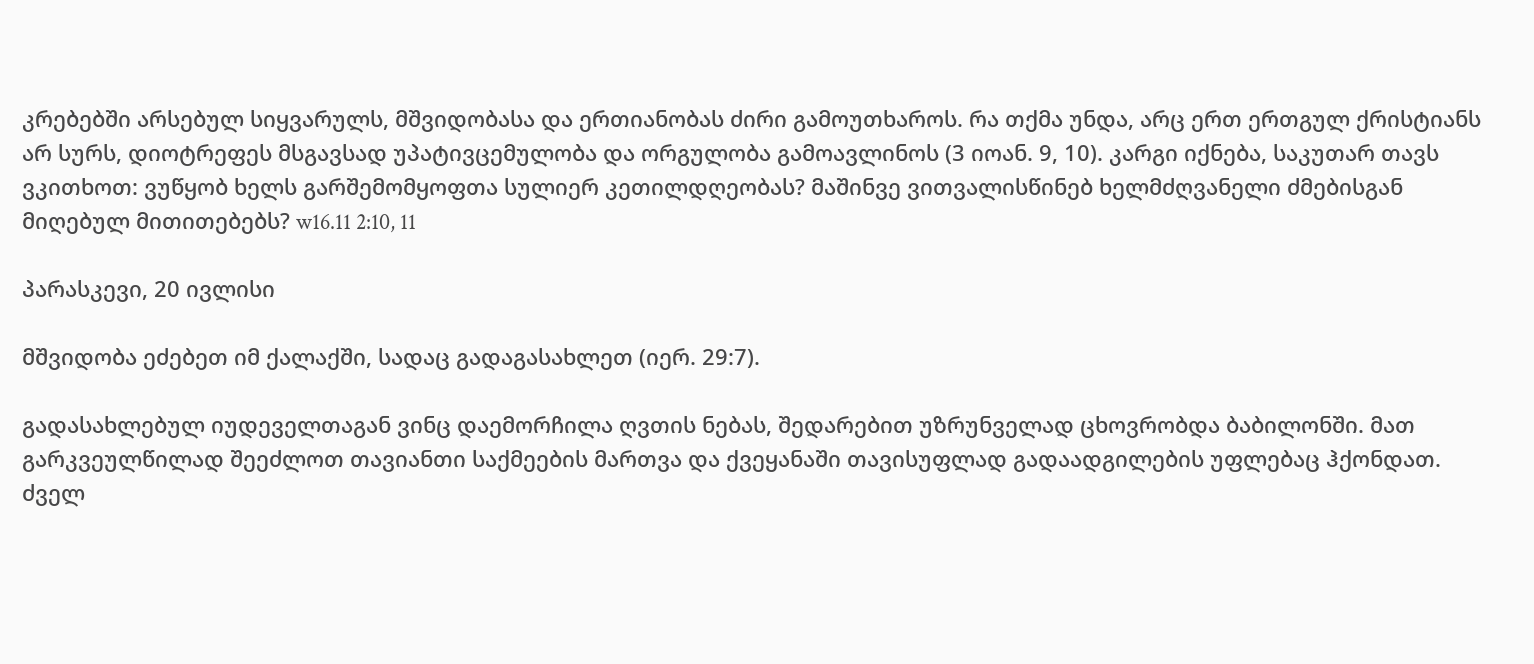კრებებში არსებულ სიყვარულს, მშვიდობასა და ერთიანობას ძირი გამოუთხაროს. რა თქმა უნდა, არც ერთ ერთგულ ქრისტიანს არ სურს, დიოტრეფეს მსგავსად უპატივცემულობა და ორგულობა გამოავლინოს (3 იოან. 9, 10). კარგი იქნება, საკუთარ თავს ვკითხოთ: ვუწყობ ხელს გარშემომყოფთა სულიერ კეთილდღეობას? მაშინვე ვითვალისწინებ ხელმძღვანელი ძმებისგან მიღებულ მითითებებს? w16.11 2:10, 11

პარასკევი, 20 ივლისი

მშვიდობა ეძებეთ იმ ქალაქში, სადაც გადაგასახლეთ (იერ. 29:7).

გადასახლებულ იუდეველთაგან ვინც დაემორჩილა ღვთის ნებას, შედარებით უზრუნველად ცხოვრობდა ბაბილონში. მათ გარკვეულწილად შეეძლოთ თავიანთი საქმეების მართვა და ქვეყანაში თავისუფლად გადაადგილების უფლებაც ჰქონდათ. ძველ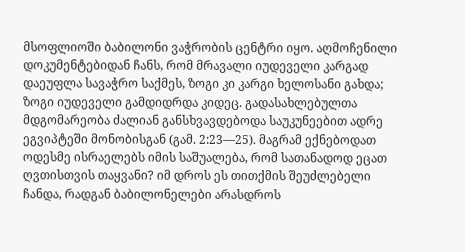მსოფლიოში ბაბილონი ვაჭრობის ცენტრი იყო. აღმოჩენილი დოკუმენტებიდან ჩანს, რომ მრავალი იუდეველი კარგად დაეუფლა სავაჭრო საქმეს, ზოგი კი კარგი ხელოსანი გახდა; ზოგი იუდეველი გამდიდრდა კიდეც. გადასახლებულთა მდგომარეობა ძალიან განსხვავდებოდა საუკუნეებით ადრე ეგვიპტეში მონობისგან (გამ. 2:23—25). მაგრამ ექნებოდათ ოდესმე ისრაელებს იმის საშუალება, რომ სათანადოდ ეცათ ღვთისთვის თაყვანი? იმ დროს ეს თითქმის შეუძლებელი ჩანდა, რადგან ბაბილონელები არასდროს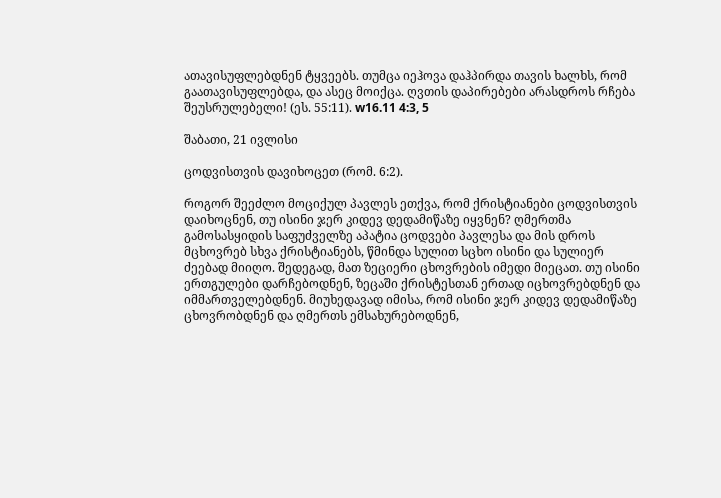ათავისუფლებდნენ ტყვეებს. თუმცა იეჰოვა დაჰპირდა თავის ხალხს, რომ გაათავისუფლებდა, და ასეც მოიქცა. ღვთის დაპირებები არასდროს რჩება შეუსრულებელი! (ეს. 55:11). w16.11 4:3, 5

შაბათი, 21 ივლისი

ცოდვისთვის დავიხოცეთ (რომ. 6:2).

როგორ შეეძლო მოციქულ პავლეს ეთქვა, რომ ქრისტიანები ცოდვისთვის დაიხოცნენ, თუ ისინი ჯერ კიდევ დედამიწაზე იყვნენ? ღმერთმა გამოსასყიდის საფუძველზე აპატია ცოდვები პავლესა და მის დროს მცხოვრებ სხვა ქრისტიანებს, წმინდა სულით სცხო ისინი და სულიერ ძეებად მიიღო. შედეგად, მათ ზეციერი ცხოვრების იმედი მიეცათ. თუ ისინი ერთგულები დარჩებოდნენ, ზეცაში ქრისტესთან ერთად იცხოვრებდნენ და იმმართველებდნენ. მიუხედავად იმისა, რომ ისინი ჯერ კიდევ დედამიწაზე ცხოვრობდნენ და ღმერთს ემსახურებოდნენ,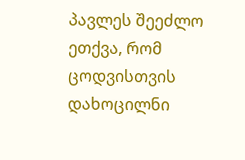პავლეს შეეძლო ეთქვა, რომ ცოდვისთვის დახოცილნი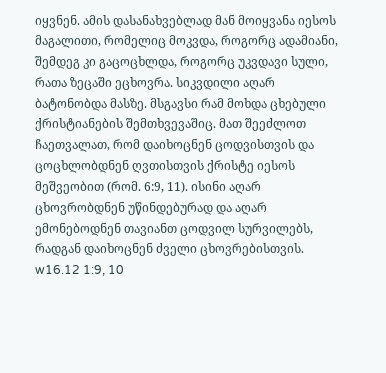იყვნენ. ამის დასანახვებლად მან მოიყვანა იესოს მაგალითი, რომელიც მოკვდა, როგორც ადამიანი, შემდეგ კი გაცოცხლდა, როგორც უკვდავი სული, რათა ზეცაში ეცხოვრა. სიკვდილი აღარ ბატონობდა მასზე. მსგავსი რამ მოხდა ცხებული ქრისტიანების შემთხვევაშიც. მათ შეეძლოთ ჩაეთვალათ, რომ დაიხოცნენ ცოდვისთვის და ცოცხლობდნენ ღვთისთვის ქრისტე იესოს მეშვეობით (რომ. 6:9, 11). ისინი აღარ ცხოვრობდნენ უწინდებურად და აღარ ემონებოდნენ თავიანთ ცოდვილ სურვილებს, რადგან დაიხოცნენ ძველი ცხოვრებისთვის. w16.12 1:9, 10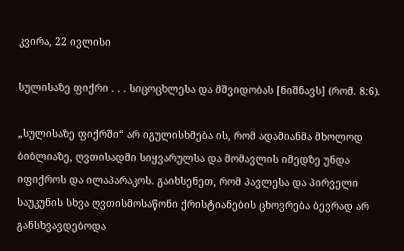კვირა, 22 ივლისი

სულისაზე ფიქრი . . . სიცოცხლესა და მშვიდობას [ნიშნავს] (რომ. 8:6).

„სულისაზე ფიქრში“ არ იგულისხმება ის, რომ ადამიანმა მხოლოდ ბიბლიაზე, ღვთისადმი სიყვარულსა და მომავლის იმედზე უნდა იფიქროს და ილაპარაკოს. გაიხსენეთ, რომ პავლესა და პირველი საუკუნის სხვა ღვთისმოსაწონი ქრისტიანების ცხოვრება ბევრად არ განსხვავდებოდა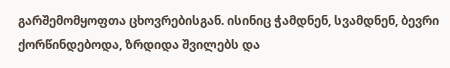გარშემომყოფთა ცხოვრებისგან. ისინიც ჭამდნენ, სვამდნენ, ბევრი ქორწინდებოდა, ზრდიდა შვილებს და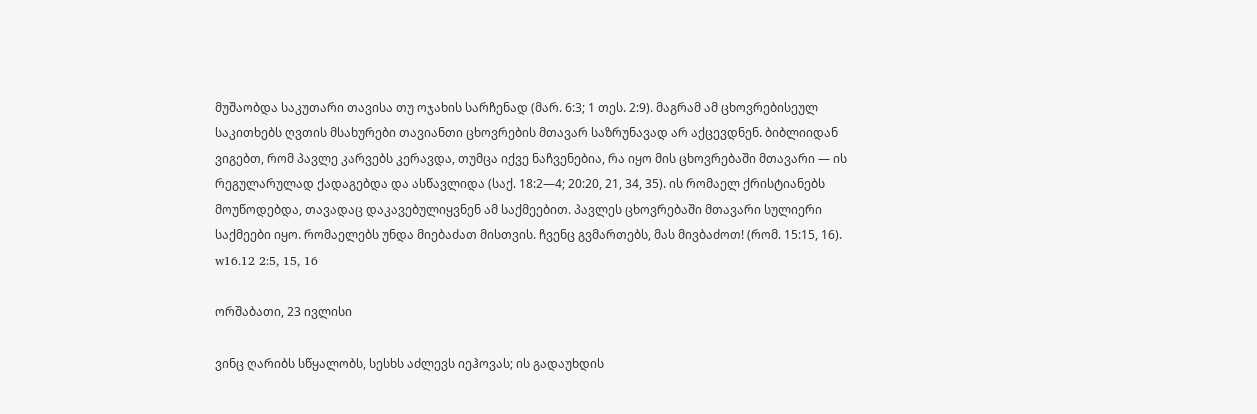მუშაობდა საკუთარი თავისა თუ ოჯახის სარჩენად (მარ. 6:3; 1 თეს. 2:9). მაგრამ ამ ცხოვრებისეულ საკითხებს ღვთის მსახურები თავიანთი ცხოვრების მთავარ საზრუნავად არ აქცევდნენ. ბიბლიიდან ვიგებთ, რომ პავლე კარვებს კერავდა, თუმცა იქვე ნაჩვენებია, რა იყო მის ცხოვრებაში მთავარი — ის რეგულარულად ქადაგებდა და ასწავლიდა (საქ. 18:2—4; 20:20, 21, 34, 35). ის რომაელ ქრისტიანებს მოუწოდებდა, თავადაც დაკავებულიყვნენ ამ საქმეებით. პავლეს ცხოვრებაში მთავარი სულიერი საქმეები იყო. რომაელებს უნდა მიებაძათ მისთვის. ჩვენც გვმართებს, მას მივბაძოთ! (რომ. 15:15, 16). w16.12 2:5, 15, 16

ორშაბათი, 23 ივლისი

ვინც ღარიბს სწყალობს, სესხს აძლევს იეჰოვას; ის გადაუხდის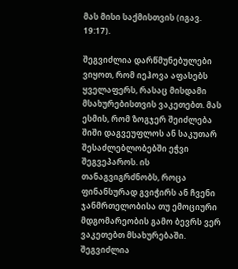მას მისი საქმისთვის (იგავ. 19:17).

შეგვიძლია დარწმუნებულები ვიყოთ, რომ იეჰოვა აფასებს ყველაფერს, რასაც მისდამი მსახურებისთვის ვაკეთებთ. მას ესმის, რომ ზოგჯერ შეიძლება შიში დაგვეუფლოს ან საკუთარ შესაძლებლობებში ეჭვი შეგვეპაროს. ის თანაგვიგრძნობს, როცა ფინანსურად გვიჭირს ან ჩვენი ჯანმრთელობისა თუ ემოციური მდგომარეობის გამო ბევრს ვერ ვაკეთებთ მსახურებაში. შეგვიძლია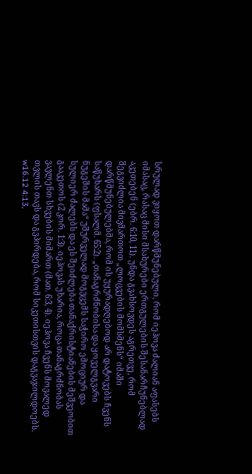სრულად ვიყოთ დარწმუნებული, რომ იეჰოვა ძალიან აფასებს იმასაც, რასაც მისი მსახურები ერთგულების შესანარჩუნებლად აკეთებენ (ებრ. 6:10, 11). უნდა გვახსოვდეს აგრეთვე, რომ შეგვიძლია მივმართოთ „ლოცვების მომსმენს“ იმაში დარწმუნებულებმა, რომ ის უყურადღებოდ არ დატოვებს ჩვენს საწუხარს (ფსალმ. 65:2). „თანაგრძნობისა და ყოველგვარი ნუგეშის მამა“ უშურველად მოგვცემს საჭირო ემოციურ და სულიერ ძალებს და ეს შეიძლება თანაქრისტიანების მეშვეობით გააკეთოს (2 კორ. 1:3). იეჰოვას უხარია, როცა თანაგრძნობას ვავლენთ სხვების მიმართ (მათ. 6:3, 4). იეჰოვა ჩვენს მოვალედ თვლის თავს და გვპირდება, რომ სიკეთისთვის დაგვაჯილდოებს. w16.12 4:13,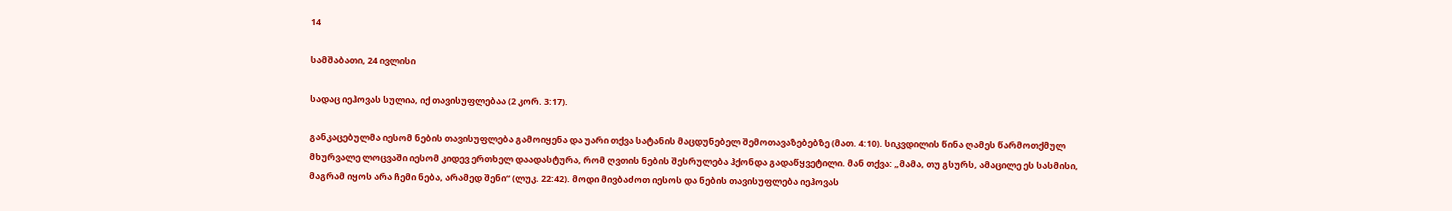14

სამშაბათი, 24 ივლისი

სადაც იეჰოვას სულია, იქ თავისუფლებაა (2 კორ. 3:17).

განკაცებულმა იესომ ნების თავისუფლება გამოიყენა და უარი თქვა სატანის მაცდუნებელ შემოთავაზებებზე (მათ. 4:10). სიკვდილის წინა ღამეს წარმოთქმულ მხურვალე ლოცვაში იესომ კიდევ ერთხელ დაადასტურა, რომ ღვთის ნების შესრულება ჰქონდა გადაწყვეტილი. მან თქვა: „მამა, თუ გსურს, ამაცილე ეს სასმისი, მაგრამ იყოს არა ჩემი ნება, არამედ შენი“ (ლუკ. 22:42). მოდი მივბაძოთ იესოს და ნების თავისუფლება იეჰოვას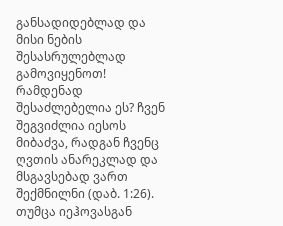განსადიდებლად და მისი ნების შესასრულებლად გამოვიყენოთ! რამდენად შესაძლებელია ეს? ჩვენ შეგვიძლია იესოს მიბაძვა, რადგან ჩვენც ღვთის ანარეკლად და მსგავსებად ვართ შექმნილნი (დაბ. 1:26). თუმცა იეჰოვასგან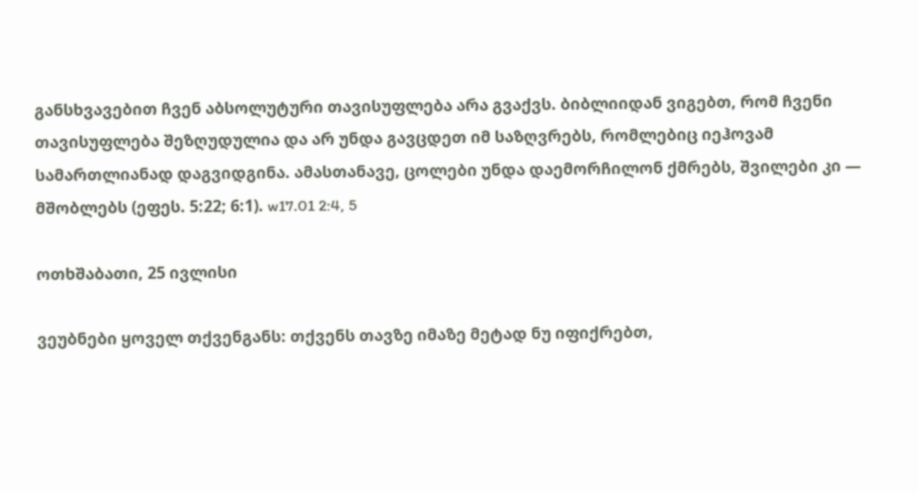განსხვავებით ჩვენ აბსოლუტური თავისუფლება არა გვაქვს. ბიბლიიდან ვიგებთ, რომ ჩვენი თავისუფლება შეზღუდულია და არ უნდა გავცდეთ იმ საზღვრებს, რომლებიც იეჰოვამ სამართლიანად დაგვიდგინა. ამასთანავე, ცოლები უნდა დაემორჩილონ ქმრებს, შვილები კი — მშობლებს (ეფეს. 5:22; 6:1). w17.01 2:4, 5

ოთხშაბათი, 25 ივლისი

ვეუბნები ყოველ თქვენგანს: თქვენს თავზე იმაზე მეტად ნუ იფიქრებთ,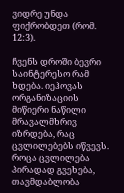ვიდრე უნდა ფიქრობდეთ (რომ. 12:3).

ჩვენს დროში ბევრი საინტერესო რამ ხდება. იეჰოვას ორგანიზაციის მიწიერი ნაწილი მრავალმხრივ იზრდება, რაც ცვლილებებს იწვევს. როცა ცვლილება პირადად გვეხება, თავმდაბლობა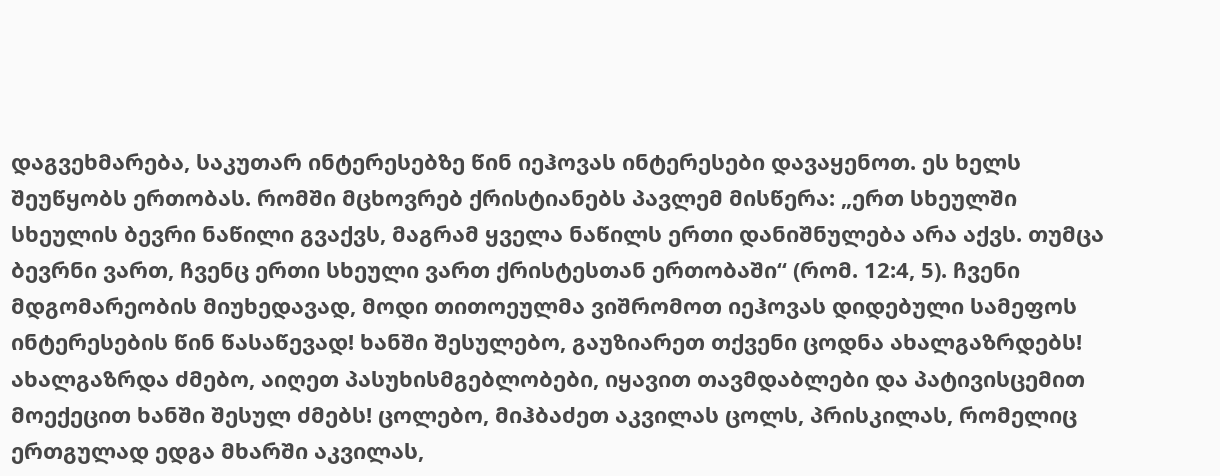დაგვეხმარება, საკუთარ ინტერესებზე წინ იეჰოვას ინტერესები დავაყენოთ. ეს ხელს შეუწყობს ერთობას. რომში მცხოვრებ ქრისტიანებს პავლემ მისწერა: „ერთ სხეულში სხეულის ბევრი ნაწილი გვაქვს, მაგრამ ყველა ნაწილს ერთი დანიშნულება არა აქვს. თუმცა ბევრნი ვართ, ჩვენც ერთი სხეული ვართ ქრისტესთან ერთობაში“ (რომ. 12:4, 5). ჩვენი მდგომარეობის მიუხედავად, მოდი თითოეულმა ვიშრომოთ იეჰოვას დიდებული სამეფოს ინტერესების წინ წასაწევად! ხანში შესულებო, გაუზიარეთ თქვენი ცოდნა ახალგაზრდებს! ახალგაზრდა ძმებო, აიღეთ პასუხისმგებლობები, იყავით თავმდაბლები და პატივისცემით მოექეცით ხანში შესულ ძმებს! ცოლებო, მიჰბაძეთ აკვილას ცოლს, პრისკილას, რომელიც ერთგულად ედგა მხარში აკვილას,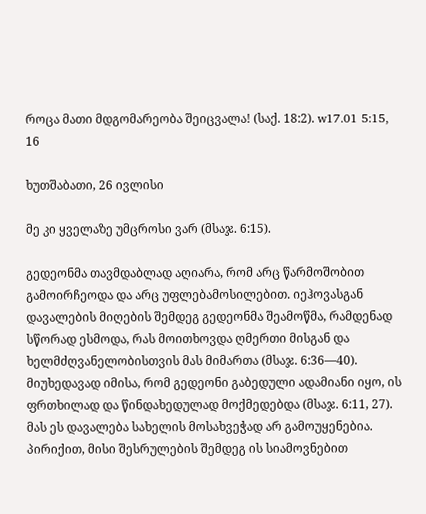როცა მათი მდგომარეობა შეიცვალა! (საქ. 18:2). w17.01 5:15, 16

ხუთშაბათი, 26 ივლისი

მე კი ყველაზე უმცროსი ვარ (მსაჯ. 6:15).

გედეონმა თავმდაბლად აღიარა, რომ არც წარმოშობით გამოირჩეოდა და არც უფლებამოსილებით. იეჰოვასგან დავალების მიღების შემდეგ გედეონმა შეამოწმა, რამდენად სწორად ესმოდა, რას მოითხოვდა ღმერთი მისგან და ხელმძღვანელობისთვის მას მიმართა (მსაჯ. 6:36—40). მიუხედავად იმისა, რომ გედეონი გაბედული ადამიანი იყო, ის ფრთხილად და წინდახედულად მოქმედებდა (მსაჯ. 6:11, 27). მას ეს დავალება სახელის მოსახვეჭად არ გამოუყენებია. პირიქით, მისი შესრულების შემდეგ ის სიამოვნებით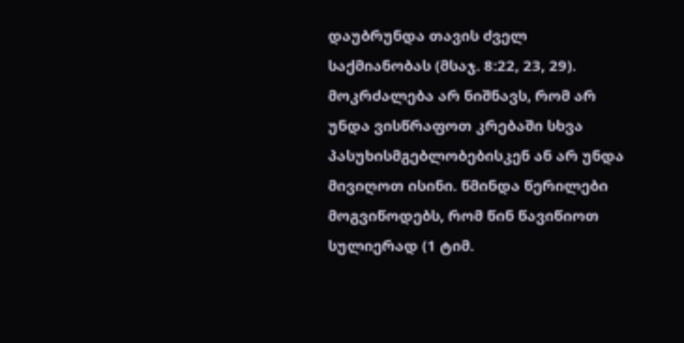დაუბრუნდა თავის ძველ საქმიანობას (მსაჯ. 8:22, 23, 29). მოკრძალება არ ნიშნავს, რომ არ უნდა ვისწრაფოთ კრებაში სხვა პასუხისმგებლობებისკენ ან არ უნდა მივიღოთ ისინი. წმინდა წერილები მოგვიწოდებს, რომ წინ წავიწიოთ სულიერად (1 ტიმ.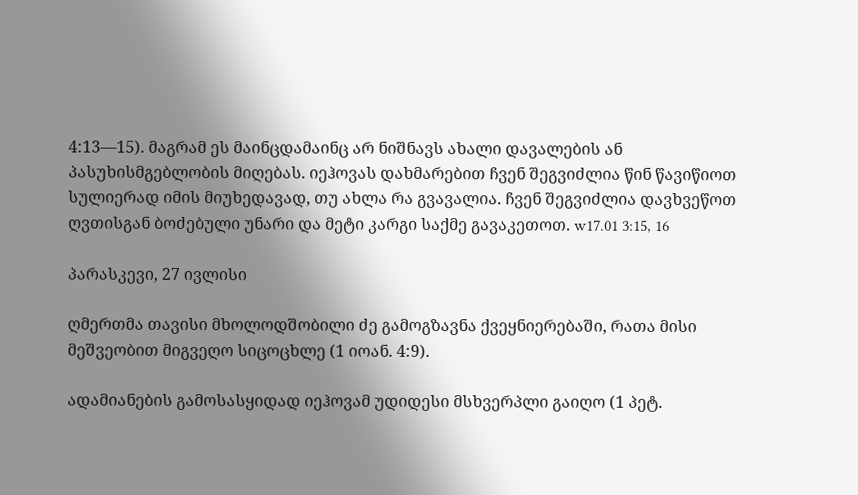4:13—15). მაგრამ ეს მაინცდამაინც არ ნიშნავს ახალი დავალების ან პასუხისმგებლობის მიღებას. იეჰოვას დახმარებით ჩვენ შეგვიძლია წინ წავიწიოთ სულიერად იმის მიუხედავად, თუ ახლა რა გვავალია. ჩვენ შეგვიძლია დავხვეწოთ ღვთისგან ბოძებული უნარი და მეტი კარგი საქმე გავაკეთოთ. w17.01 3:15, 16

პარასკევი, 27 ივლისი

ღმერთმა თავისი მხოლოდშობილი ძე გამოგზავნა ქვეყნიერებაში, რათა მისი მეშვეობით მიგვეღო სიცოცხლე (1 იოან. 4:9).

ადამიანების გამოსასყიდად იეჰოვამ უდიდესი მსხვერპლი გაიღო (1 პეტ.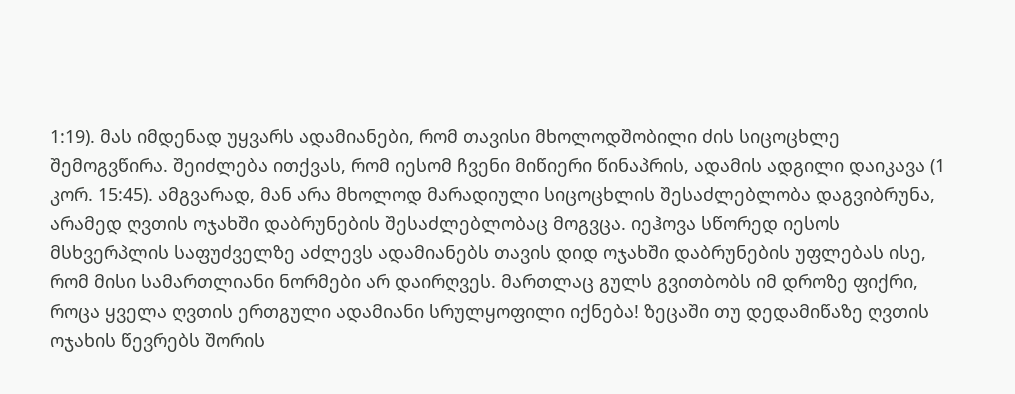1:19). მას იმდენად უყვარს ადამიანები, რომ თავისი მხოლოდშობილი ძის სიცოცხლე შემოგვწირა. შეიძლება ითქვას, რომ იესომ ჩვენი მიწიერი წინაპრის, ადამის ადგილი დაიკავა (1 კორ. 15:45). ამგვარად, მან არა მხოლოდ მარადიული სიცოცხლის შესაძლებლობა დაგვიბრუნა, არამედ ღვთის ოჯახში დაბრუნების შესაძლებლობაც მოგვცა. იეჰოვა სწორედ იესოს მსხვერპლის საფუძველზე აძლევს ადამიანებს თავის დიდ ოჯახში დაბრუნების უფლებას ისე, რომ მისი სამართლიანი ნორმები არ დაირღვეს. მართლაც გულს გვითბობს იმ დროზე ფიქრი, როცა ყველა ღვთის ერთგული ადამიანი სრულყოფილი იქნება! ზეცაში თუ დედამიწაზე ღვთის ოჯახის წევრებს შორის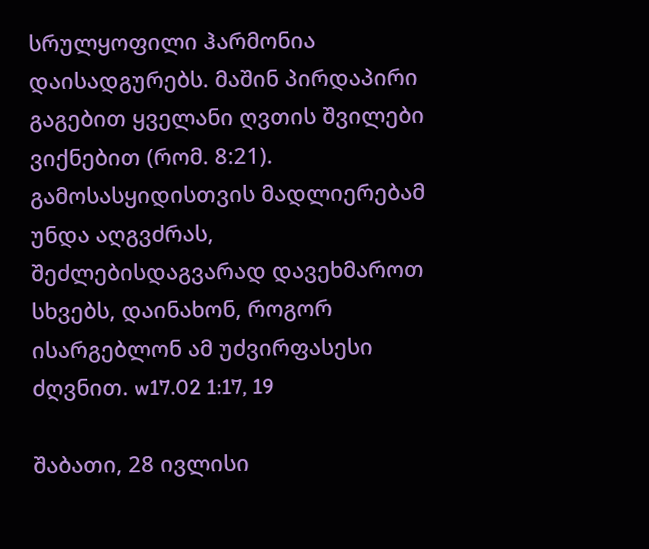სრულყოფილი ჰარმონია დაისადგურებს. მაშინ პირდაპირი გაგებით ყველანი ღვთის შვილები ვიქნებით (რომ. 8:21). გამოსასყიდისთვის მადლიერებამ უნდა აღგვძრას, შეძლებისდაგვარად დავეხმაროთ სხვებს, დაინახონ, როგორ ისარგებლონ ამ უძვირფასესი ძღვნით. w17.02 1:17, 19

შაბათი, 28 ივლისი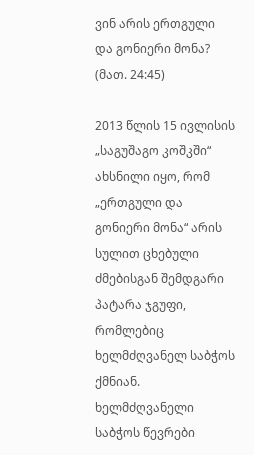ვინ არის ერთგული და გონიერი მონა? (მათ. 24:45)

2013 წლის 15 ივლისის „საგუშაგო კოშკში“ ახსნილი იყო, რომ „ერთგული და გონიერი მონა“ არის სულით ცხებული ძმებისგან შემდგარი პატარა ჯგუფი, რომლებიც ხელმძღვანელ საბჭოს ქმნიან. ხელმძღვანელი საბჭოს წევრები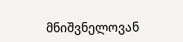მნიშვნელოვან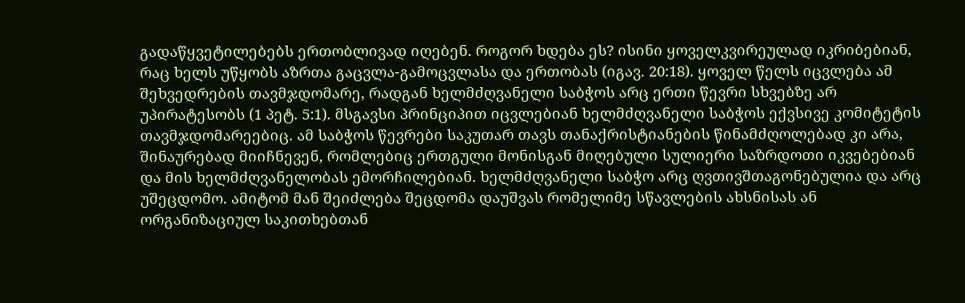გადაწყვეტილებებს ერთობლივად იღებენ. როგორ ხდება ეს? ისინი ყოველკვირეულად იკრიბებიან, რაც ხელს უწყობს აზრთა გაცვლა-გამოცვლასა და ერთობას (იგავ. 20:18). ყოველ წელს იცვლება ამ შეხვედრების თავმჯდომარე, რადგან ხელმძღვანელი საბჭოს არც ერთი წევრი სხვებზე არ უპირატესობს (1 პეტ. 5:1). მსგავსი პრინციპით იცვლებიან ხელმძღვანელი საბჭოს ექვსივე კომიტეტის თავმჯდომარეებიც. ამ საბჭოს წევრები საკუთარ თავს თანაქრისტიანების წინამძღოლებად კი არა, შინაურებად მიიჩნევენ, რომლებიც ერთგული მონისგან მიღებული სულიერი საზრდოთი იკვებებიან და მის ხელმძღვანელობას ემორჩილებიან. ხელმძღვანელი საბჭო არც ღვთივშთაგონებულია და არც უშეცდომო. ამიტომ მან შეიძლება შეცდომა დაუშვას რომელიმე სწავლების ახსნისას ან ორგანიზაციულ საკითხებთან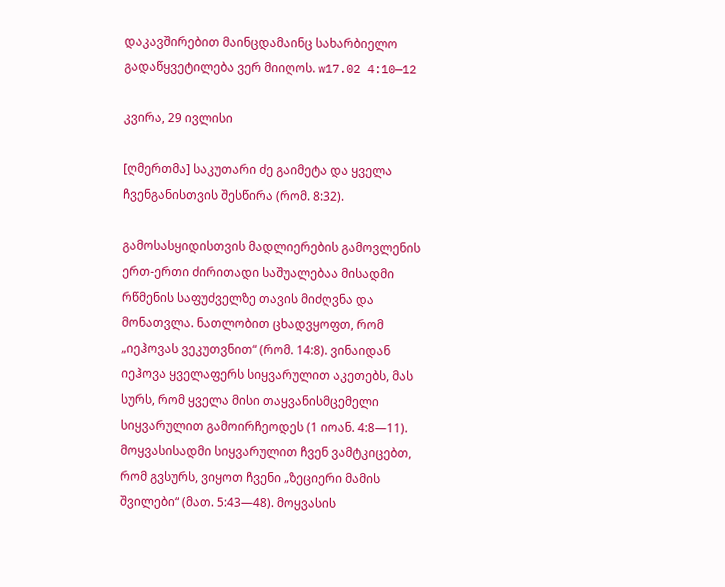დაკავშირებით მაინცდამაინც სახარბიელო გადაწყვეტილება ვერ მიიღოს. w17.02 4:10—12

კვირა, 29 ივლისი

[ღმერთმა] საკუთარი ძე გაიმეტა და ყველა ჩვენგანისთვის შესწირა (რომ. 8:32).

გამოსასყიდისთვის მადლიერების გამოვლენის ერთ-ერთი ძირითადი საშუალებაა მისადმი რწმენის საფუძველზე თავის მიძღვნა და მონათვლა. ნათლობით ცხადვყოფთ, რომ „იეჰოვას ვეკუთვნით“ (რომ. 14:8). ვინაიდან იეჰოვა ყველაფერს სიყვარულით აკეთებს, მას სურს, რომ ყველა მისი თაყვანისმცემელი სიყვარულით გამოირჩეოდეს (1 იოან. 4:8—11). მოყვასისადმი სიყვარულით ჩვენ ვამტკიცებთ, რომ გვსურს, ვიყოთ ჩვენი „ზეციერი მამის შვილები“ (მათ. 5:43—48). მოყვასის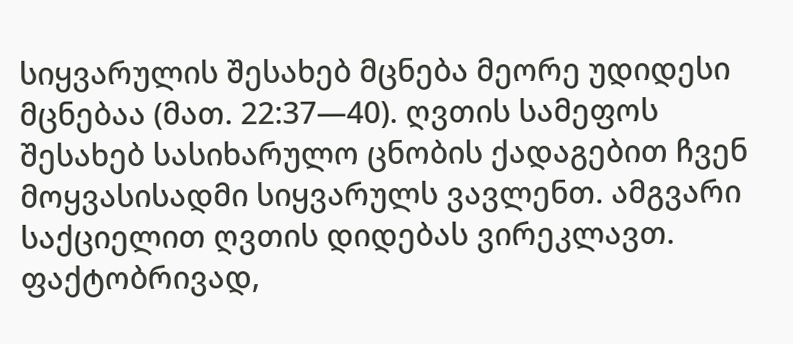სიყვარულის შესახებ მცნება მეორე უდიდესი მცნებაა (მათ. 22:37—40). ღვთის სამეფოს შესახებ სასიხარულო ცნობის ქადაგებით ჩვენ მოყვასისადმი სიყვარულს ვავლენთ. ამგვარი საქციელით ღვთის დიდებას ვირეკლავთ. ფაქტობრივად,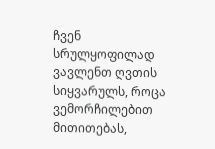ჩვენ სრულყოფილად ვავლენთ ღვთის სიყვარულს, როცა ვემორჩილებით მითითებას,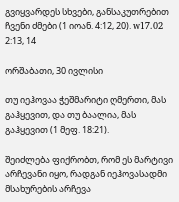გვიყვარდეს სხვები, განსაკუთრებით ჩვენი ძმები (1 იოან. 4:12, 20). w17.02 2:13, 14

ორშაბათი, 30 ივლისი

თუ იეჰოვაა ჭეშმარიტი ღმერთი, მას გაჰყევით, და თუ ბაალია, მას გაჰყევით (1 მეფ. 18:21).

შეიძლება ფიქრობთ, რომ ეს მარტივი არჩევანი იყო, რადგან იეჰოვასადმი მსახურების არჩევა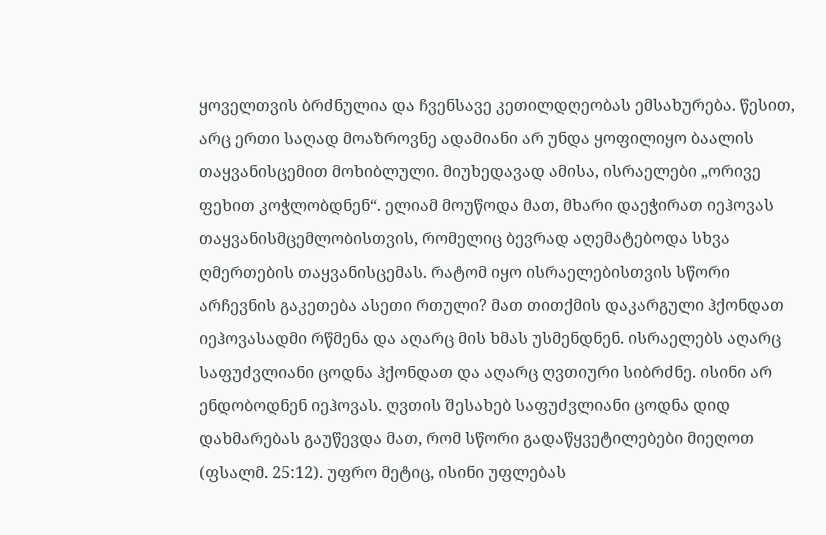ყოველთვის ბრძნულია და ჩვენსავე კეთილდღეობას ემსახურება. წესით, არც ერთი საღად მოაზროვნე ადამიანი არ უნდა ყოფილიყო ბაალის თაყვანისცემით მოხიბლული. მიუხედავად ამისა, ისრაელები „ორივე ფეხით კოჭლობდნენ“. ელიამ მოუწოდა მათ, მხარი დაეჭირათ იეჰოვას თაყვანისმცემლობისთვის, რომელიც ბევრად აღემატებოდა სხვა ღმერთების თაყვანისცემას. რატომ იყო ისრაელებისთვის სწორი არჩევნის გაკეთება ასეთი რთული? მათ თითქმის დაკარგული ჰქონდათ იეჰოვასადმი რწმენა და აღარც მის ხმას უსმენდნენ. ისრაელებს აღარც საფუძვლიანი ცოდნა ჰქონდათ და აღარც ღვთიური სიბრძნე. ისინი არ ენდობოდნენ იეჰოვას. ღვთის შესახებ საფუძვლიანი ცოდნა დიდ დახმარებას გაუწევდა მათ, რომ სწორი გადაწყვეტილებები მიეღოთ (ფსალმ. 25:12). უფრო მეტიც, ისინი უფლებას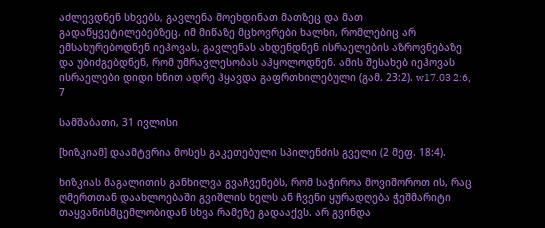აძლევდნენ სხვებს, გავლენა მოეხდინათ მათზეც და მათ გადაწყვეტილებებზეც. იმ მიწაზე მცხოვრები ხალხი, რომლებიც არ ემსახურებოდნენ იეჰოვას, გავლენას ახდენდნენ ისრაელების აზროვნებაზე და უბიძგებდნენ, რომ უმრავლესობას აჰყოლოდნენ. ამის შესახებ იეჰოვას ისრაელები დიდი ხნით ადრე ჰყავდა გაფრთხილებული (გამ. 23:2). w17.03 2:6, 7

სამშაბათი, 31 ივლისი

[ხიზკიამ] დაამტვრია მოსეს გაკეთებული სპილენძის გველი (2 მეფ. 18:4).

ხიზკიას მაგალითის განხილვა გვაჩვენებს, რომ საჭიროა მოვიშოროთ ის, რაც ღმერთთან დაახლოებაში გვიშლის ხელს ან ჩვენი ყურადღება ჭეშმარიტი თაყვანისმცემლობიდან სხვა რამეზე გადააქვს. არ გვინდა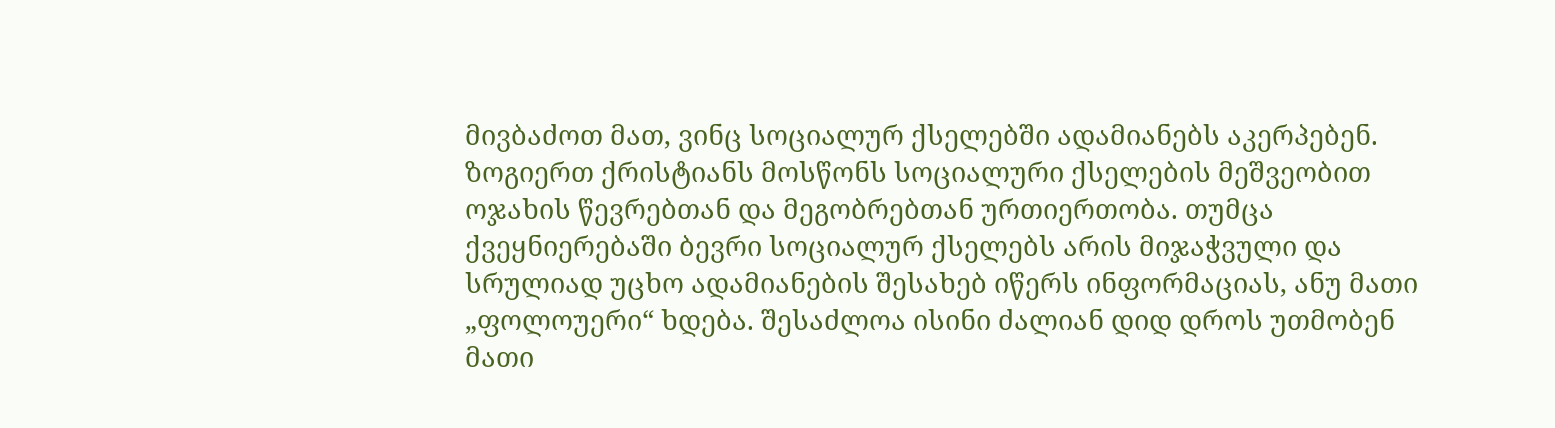მივბაძოთ მათ, ვინც სოციალურ ქსელებში ადამიანებს აკერპებენ. ზოგიერთ ქრისტიანს მოსწონს სოციალური ქსელების მეშვეობით ოჯახის წევრებთან და მეგობრებთან ურთიერთობა. თუმცა ქვეყნიერებაში ბევრი სოციალურ ქსელებს არის მიჯაჭვული და სრულიად უცხო ადამიანების შესახებ იწერს ინფორმაციას, ანუ მათი „ფოლოუერი“ ხდება. შესაძლოა ისინი ძალიან დიდ დროს უთმობენ მათი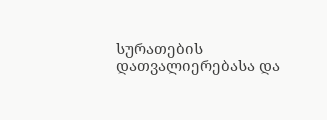სურათების დათვალიერებასა და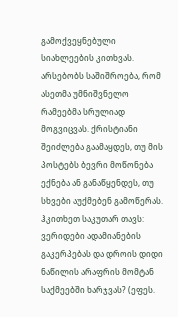გამოქვეყნებული სიახლეების კითხვას. არსებობს საშიშროება, რომ ასეთმა უმნიშვნელო რამეებმა სრულიად მოგვიცვას. ქრისტიანი შეიძლება გაამაყდეს, თუ მის პოსტებს ბევრი მოწონება ექნება ან განაწყენდეს, თუ სხვები აუქმებენ გამოწერას. ჰკითხეთ საკუთარ თავს: ვერიდები ადამიანების გაკერპებას და დროის დიდი ნაწილის არაფრის მომტან საქმეებში ხარჯვას? (ეფეს.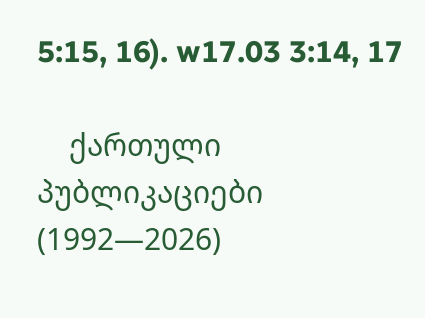5:15, 16). w17.03 3:14, 17

    ქართული პუბლიკაციები (1992—2026)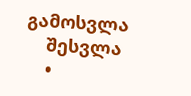გამოსვლა
    შესვლა
    •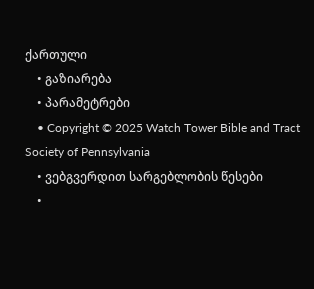ქართული
    • გაზიარება
    • პარამეტრები
    • Copyright © 2025 Watch Tower Bible and Tract Society of Pennsylvania
    • ვებგვერდით სარგებლობის წესები
    •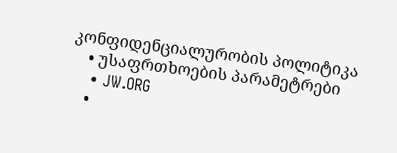კონფიდენციალურობის პოლიტიკა
    • უსაფრთხოების პარამეტრები
    • JW.ORG
    •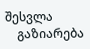შესვლა
    გაზიარება